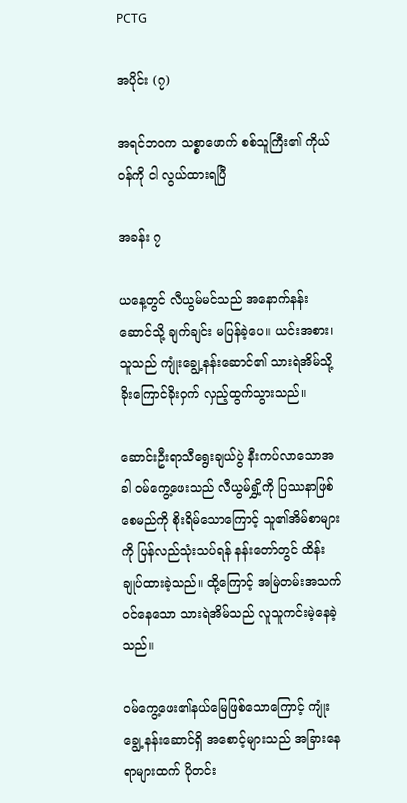PCTG

အပိုင်း (၇)

အရင်ဘဝက သစ္စာဖောက် စစ်သူကြီး၏ ကိုယ်ဝန်ကို ငါ လွယ်ထားရပြီ

အခန်း ၇

ယနေ့တွင် လီယွမ်မင်သည် အနောက်နန်းဆောင်သို့ ချက်ချင်း မပြန်ခဲ့ပေ။ ယင်းအစား၊ သူသည် ကျုံးချွေ့နန်းဆောင်၏ သားရဲအိမ်သို့ ခိုးကြောင်ခိုးဝှက် လှည့်ထွက်သွားသည်။

ဆောင်းဦးရာသီရွေးချယ်ပွဲ နီးကပ်လာသောအခါ ဝမ်ကွေ့ဖေးသည် လီယွမ်ရွှိ့ကို ပြဿနာဖြစ်စေမည်ကို စိုးရိမ်သောကြောင့် သူ၏အိမ်စာများကို ပြန်လည်သုံးသပ်ရန် နန်းတော်တွင် ထိန်းချုပ်ထားခဲ့သည်။ ထို့ကြောင့် အမြဲတမ်းအသက်ဝင်နေသော သားရဲအိမ်သည် လူသူကင်းမဲ့နေခဲ့သည်။

ဝမ်ကွေ့ဖေး၏နယ်မြေဖြစ်သောကြောင့် ကျုံးချွေ့နန်းဆောင်ရှိ အစောင့်များသည် အခြားနေရာများထက် ပိုတင်း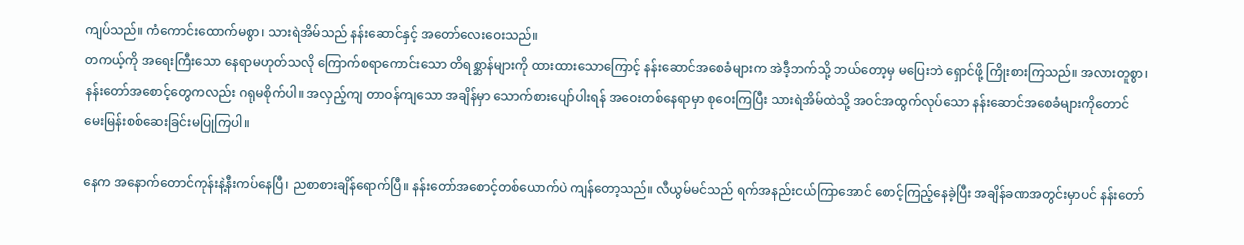ကျပ်သည်။ ကံကောင်းထောက်မစွာ၊ သားရဲအိမ်သည် နန်းဆောင်နှင့် အတော်လေးဝေးသည်။
တကယ့်ကို အရေးကြီးသော နေရာမဟုတ်သလို ကြောက်စရာကောင်းသော တိရစ္ဆာန်များကို ထားထားသောကြောင့် နန်းဆောင်အစေခံများက အဲဒီ့ဘက်သို့ ဘယ်တော့မှ မပြေးဘဲ ရှောင်ဖို့ ကြိုးစားကြသည်။ အလားတူစွာ၊ နန်းတော်အစောင့်တွေကလည်း ဂရုမစိုက်ပါ။ အလှည့်ကျ တာဝန်ကျသော အချိန်မှာ သောက်စားပျော်ပါးရန် အဝေးတစ်နေရာမှာ စုဝေးကြပြီး သားရဲအိမ်ထဲသို့ အဝင်အထွက်လုပ်သော နန်းဆောင်အစေခံများကိုတောင် မေးမြန်းစစ်ဆေးခြင်းမပြုကြပါ။

နေက အနောက်တောင်ကုန်းနဲ့နီးကပ်နေပြီ၊ ညစာစားချိန်ရောက်ပြီ။ နန်းတော်အစောင့်တစ်ယောက်ပဲ ကျန်တော့သည်။ လီယွမ်မင်သည် ရက်အနည်းငယ်ကြာအောင် စောင့်ကြည့်နေခဲ့ပြီး အချိန်ခဏအတွင်းမှာပင် နန်းတော်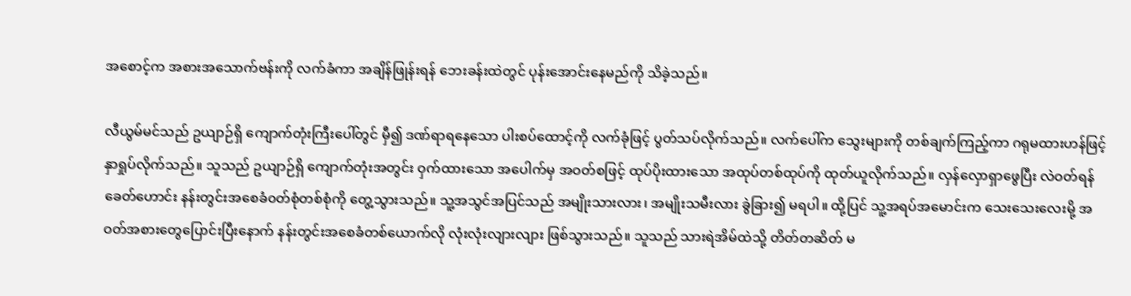အစောင့်က အစားအသောက်ဗန်းကို လက်ခံကာ အချိန်ဖြုန်းရန် ဘေးခန်းထဲတွင် ပုန်းအောင်းနေမည်ကို သိခဲ့သည်။

လီယွမ်မင်သည် ဥယျာဉ်ရှိ ကျောက်တုံးကြီးပေါ်တွင် မှီ၍ ဒဏ်ရာရနေသော ပါးစပ်ထောင့်ကို လက်ခုံဖြင့် ပွတ်သပ်လိုက်သည်။ လက်ပေါ်က သွေးများကို တစ်ချက်ကြည့်ကာ ဂရုမထားဟန်ဖြင့် နှာရှုပ်လိုက်သည်။ သူသည် ဥယျာဉ်ရှိ ကျောက်တုံးအတွင်း ဝှက်ထားသော အပေါက်မှ အဝတ်စဖြင့် ထုပ်ပိုးထားသော အထုပ်တစ်ထုပ်ကို ထုတ်ယူလိုက်သည်။ လှန်လှောရှာဖွေပြီး လဲဝတ်ရန် ခေတ်ဟောင်း နန်းတွင်းအစေခံ၀တ်စုံတစ်စုံကို တွေ့သွားသည်။ သူ့အသွင်အပြင်သည် အမျိုးသားလား၊ အမျိုးသမီးလား ခွဲခြား၍ မရပါ။ ထို့ပြင် သူ့အရပ်အမောင်းက သေးသေးလေးမို့ အဝတ်အစားတွေပြောင်းပြီးနောက် နန်းတွင်းအစေခံတစ်ယောက်လို လုံးလုံးလျားလျား ဖြစ်သွားသည်။ သူသည် သားရဲအိမ်ထဲသို့ တိတ်တဆိတ် မ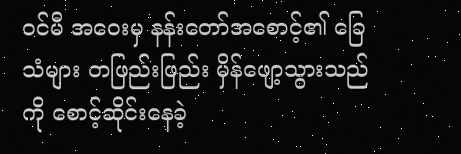ဝင်မီ အဝေးမှ နန်းတော်အစောင့်၏ ခြေသံများ တဖြည်းဖြည်း မှိန်ဖျော့သွားသည်ကို စောင့်ဆိုင်းနေခဲ့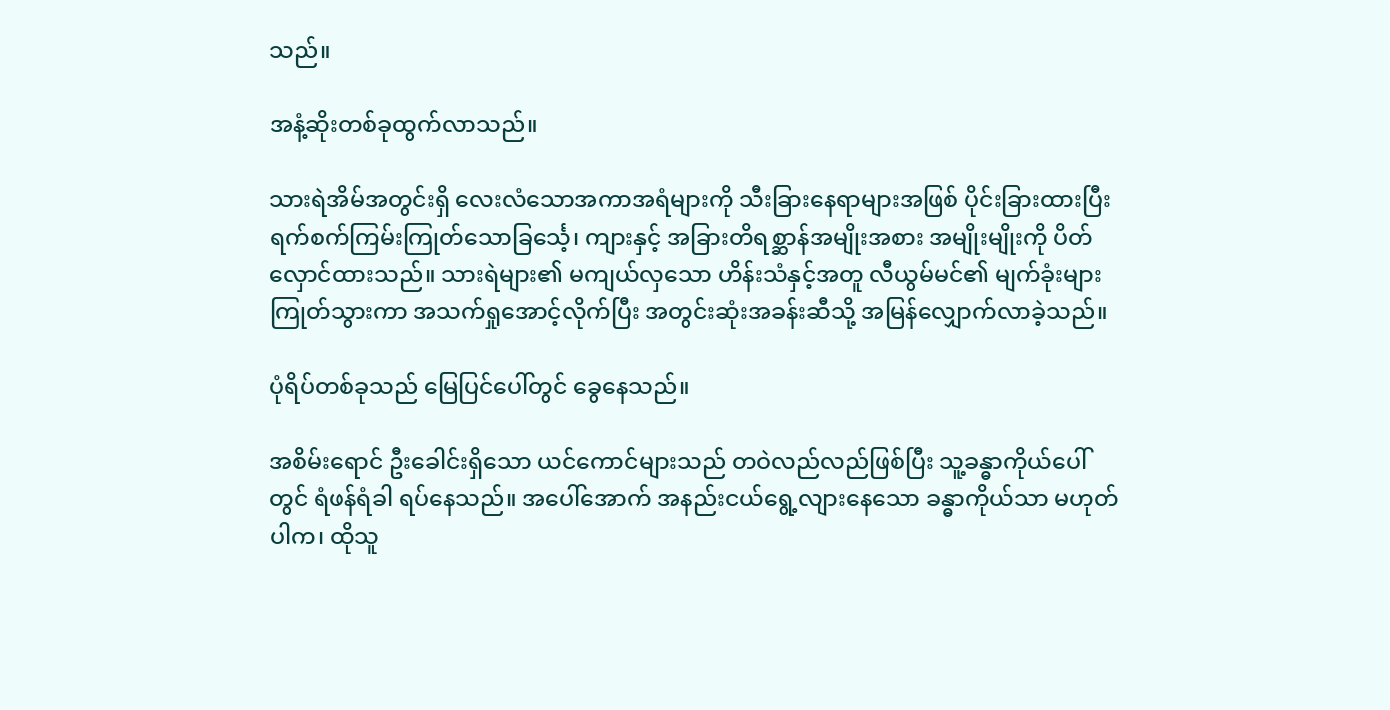သည်။

အနံ့ဆိုးတစ်ခုထွက်လာသည်။

သားရဲအိမ်အတွင်းရှိ လေးလံသောအကာအရံများကို သီးခြားနေရာများအဖြစ် ပိုင်းခြားထားပြီး ရက်စက်ကြမ်းကြုတ်သောခြင်္သေ့၊ ကျားနှင့် အခြားတိရစ္ဆာန်အမျိုးအစား အမျိုးမျိုးကို ပိတ်လှောင်ထားသည်။ သားရဲများ၏ မကျယ်လှသော ဟိန်းသံနှင့်အတူ လီယွမ်မင်၏ မျက်ခုံးများ ကြုတ်သွားကာ အသက်ရှုအောင့်လိုက်ပြီး အတွင်းဆုံးအခန်းဆီသို့ အမြန်လျှောက်လာခဲ့သည်။

ပုံရိပ်တစ်ခုသည် မြေပြင်ပေါ်တွင် ခွေနေသည်။

အစိမ်းရောင် ဦးခေါင်းရှိသော ယင်ကောင်များသည် တဝဲလည်လည်ဖြစ်ပြီး သူ့ခန္ဓာကိုယ်ပေါ်တွင် ရံဖန်ရံခါ ရပ်နေသည်။ အပေါ်အောက် အနည်းငယ်ရွေ့လျားနေသော ခန္ဓာကိုယ်သာ မဟုတ်ပါက၊ ထိုသူ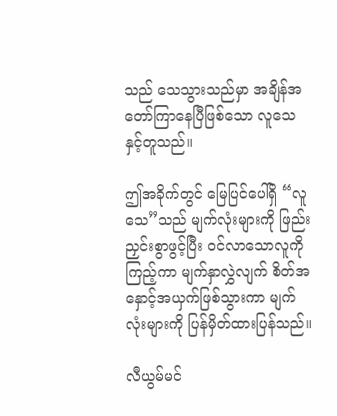သည် သေသွားသည်မှာ အချိန်အတော်ကြာနေပြီဖြစ်သော လူသေနှင့်တူသည်။

ဤအခိုက်တွင် မြေပြင်ပေါ်ရှိ “လူသေ”သည် မျက်လုံးများကို ဖြည်းညှင်းစွာဖွင့်ပြီး ဝင်လာသောလူကို ကြည့်ကာ မျက်နှာလွှဲလျက် စိတ်အနှောင့်အယှက်ဖြစ်သွားကာ မျက်လုံးများကို ပြန်မှိတ်ထားပြန်သည်။

လီယွမ်မင်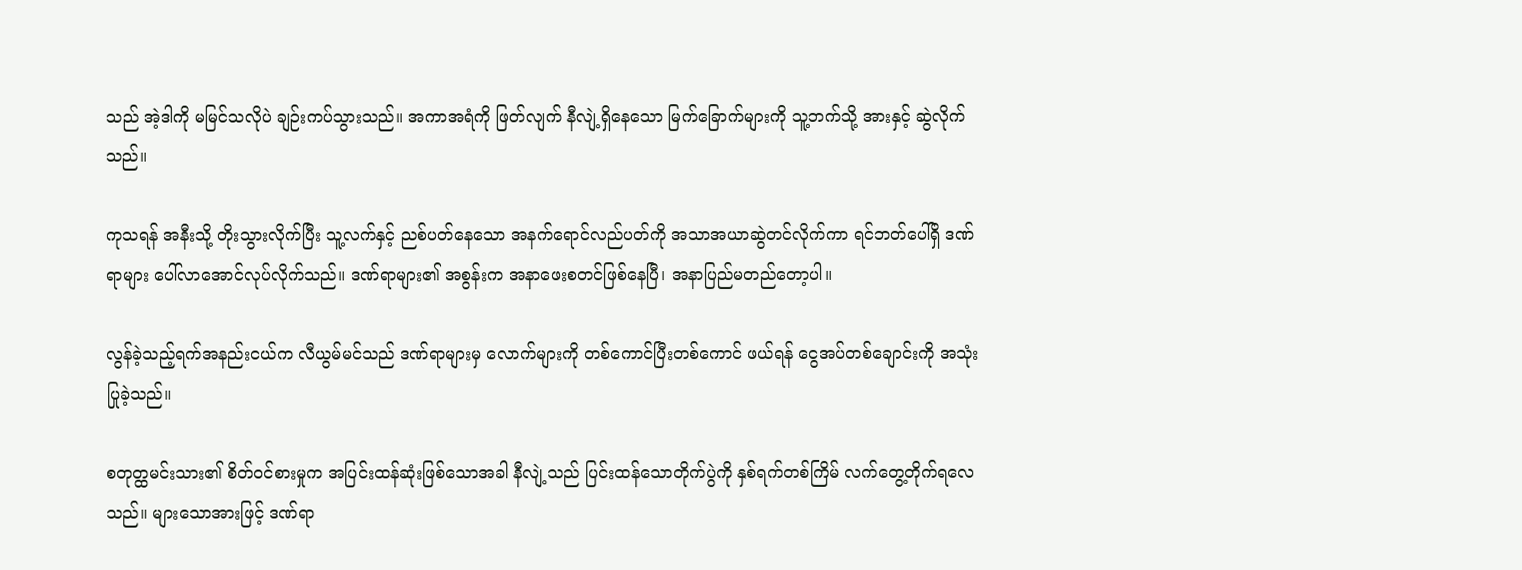သည် အဲ့ဒါကို မမြင်သလိုပဲ ချဉ်းကပ်သွားသည်။ အကာအရံကို ဖြတ်လျက် နီလျဲ့ရှိနေသော မြက်ခြောက်များကို သူ့ဘက်သို့ အားနှင့် ဆွဲလိုက်သည်။

ကုသရန် အနီးသို့ တိုးသွားလိုက်ပြီး သူ့လက်နှင့် ညစ်ပတ်နေသော အနက်ရောင်လည်ပတ်ကို အသာအယာဆွဲတင်လိုက်ကာ ရင်ဘတ်ပေါ်ရှိ ဒဏ်ရာများ ပေါ်လာအောင်လုပ်လိုက်သည်။ ဒဏ်ရာများ၏ အစွန်းက အနာဖေးစတင်ဖြစ်နေပြီ၊ အနာပြည်မတည်တော့ပါ။

လွန်ခဲ့သည့်ရက်အနည်းငယ်က လီယွမ်မင်သည် ဒဏ်ရာများမှ လောက်များကို တစ်ကောင်ပြီးတစ်ကောင် ဖယ်ရန် ငွေအပ်တစ်ချောင်းကို အသုံးပြုခဲ့သည်။

စတုတ္ထမင်းသား၏ စိတ်ဝင်စားမှုက အပြင်းထန်ဆုံးဖြစ်သောအခါ နီလျဲ့သည် ပြင်းထန်သောတိုက်ပွဲကို နှစ်ရက်တစ်ကြိမ် လက်တွေ့တိုက်ရလေသည်။ များသောအားဖြင့် ဒဏ်ရာ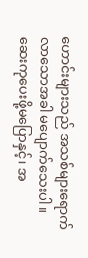ဟောင်းများသည် အသစ်များရောက်လာသောအခါ မပျောက်သေးပါ။ ဆေးကုပေးဖို့မပြောနှင့်၊ အ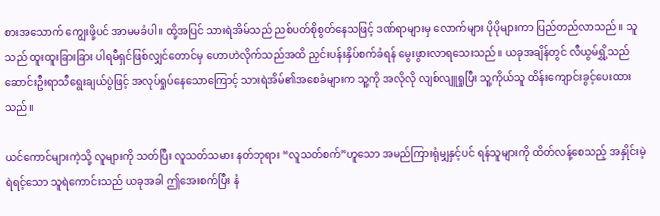စားအသောက် ကျွေးဖို့ပင် အာမမခံပါ။ ထို့အပြင် သားရဲအိမ်သည် ညစ်ပတ်စိုစွတ်နေသဖြင့် ဒဏ်ရာများမှ လောက်များ ပိုပိုများကာ ပြည်တည်လာသည်။ သူသည် ထူးထူးခြားခြား ပါရမီရှင်ဖြစ်လျှင်တောင်မှ ဟောဟဲလိုက်သည်အထိ ညှင်းပန်းနှိပ်စက်ခံရန် မွေးဖွားလာရသေးသည်။ ယခုအချိန်တွင် လီယွမ်ရွှိ့သည် ဆောင်းဦးရာသီရွေးချယ်ပွဲဖြင့် အလုပ်ရှုပ်နေသောကြောင့် သားရဲအိမ်၏အစေခံများက သူ့ကို အလိုလို လျစ်လျူရှုပြီး သူ့ကိုယ်သူ ထိန်းကျောင်းခွင့်ပေးထားသည်။

ယင်ကောင်များကဲ့သို့ လူများကို သတ်ပြီး လူသတ်သမား နတ်ဘုရား “လူသတ်စက်”ဟူသော အမည်ကြားရုံမျှနှင့်ပင် ရန်သူများကို ထိတ်လန့်စေသည့် အနှိုင်းမဲ့ ရဲရင့်သော သူရဲကောင်းသည် ယခုအခါ ဤအေးစက်ပြီး နံ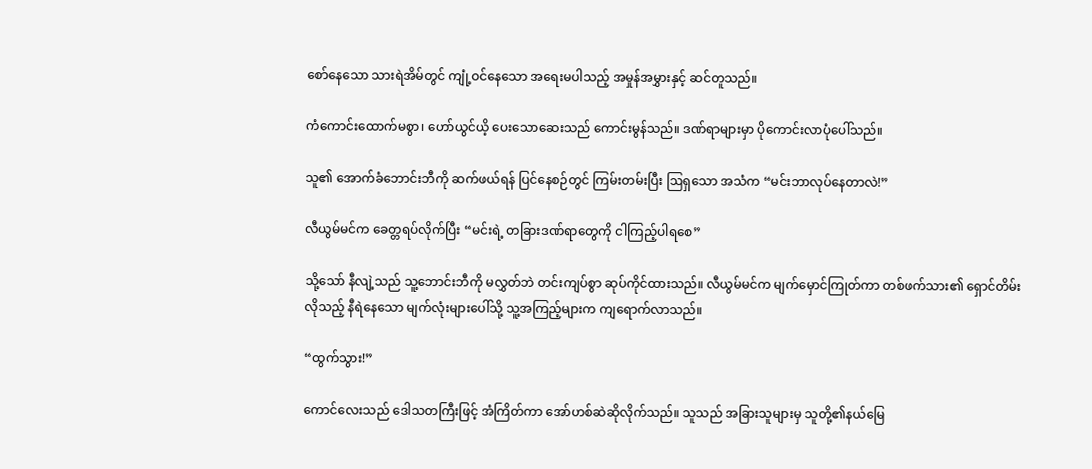စော်နေသော သားရဲအိမ်တွင် ကျုံ့ဝင်နေသော အရေးမပါသည့် အမှုန်အမွှားနှင့် ဆင်တူသည်။

ကံကောင်းထောက်မစွာ၊ ဟော်ယွင်ယိ့ ပေးသောဆေးသည် ကောင်းမွန်သည်။ ဒဏ်ရာများမှာ ပိုကောင်းလာပုံပေါ်သည်။

သူ၏ အောက်ခံဘောင်းဘီကို ဆက်ဖယ်ရန် ပြင်နေစဉ်တွင် ကြမ်းတမ်းပြီး ဩရှသော အသံက “မင်းဘာလုပ်နေတာလဲ!”

လီယွမ်မင်က ခေတ္တရပ်လိုက်ပြီး “မင်းရဲ့ တခြားဒဏ်ရာတွေကို ငါကြည့်ပါရစေ”

သို့သော် နီလျဲ့သည် သူ့ဘောင်းဘီကို မလွှတ်ဘဲ တင်းကျပ်စွာ ဆုပ်ကိုင်ထားသည်။ လီယွမ်မင်က မျက်မှောင်ကြုတ်ကာ တစ်ဖက်သား၏ ရှောင်တိမ်းလိုသည့် နီရဲနေသော မျက်လုံးများပေါ်သို့ သူ့အကြည့်များက ကျရောက်လာသည်။

“ထွက်သွား!”

ကောင်လေးသည် ဒေါသတကြီးဖြင့် အံကြိတ်ကာ အော်ဟစ်ဆဲဆိုလိုက်သည်။ သူသည် အခြားသူများမှ သူတို့၏နယ်မြေ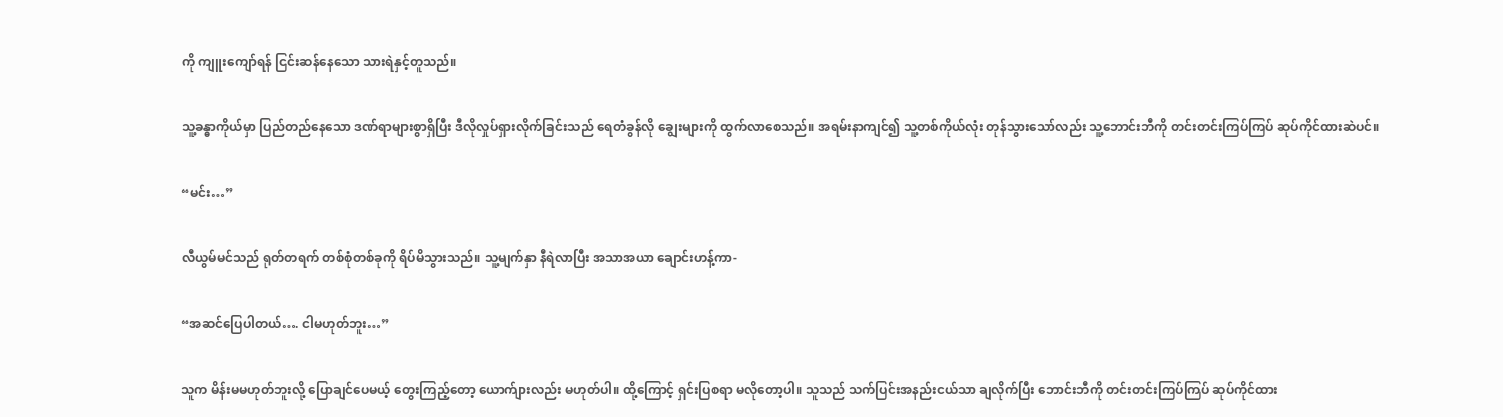ကို ကျူးကျော်ရန် ငြင်းဆန်နေသော သားရဲနှင့်တူသည်။

သူ့ခန္ဓာကိုယ်မှာ ပြည်တည်နေသော ဒဏ်ရာများစွာရှိပြီး ဒီလိုလှုပ်ရှားလိုက်ခြင်းသည် ရေတံခွန်လို ချွေးများကို ထွက်လာစေသည်။ အရမ်းနာကျင်၍ သူ့တစ်ကိုယ်လုံး တုန်သွားသော်လည်း သူ့ဘောင်းဘီကို တင်းတင်းကြပ်ကြပ် ဆုပ်ကိုင်ထားဆဲပင်။

“မင်း…”

လီယွမ်မင်သည် ရုတ်တရက် တစ်စုံတစ်ခုကို ရိပ်မိသွားသည်။ သူ့မျက်နှာ နီရဲလာပြီး အသာအယာ ချောင်းဟန့်ကာ-

“အဆင်ပြေပါတယ်…. ငါမဟုတ်ဘူး…”

သူက မိန်းမမဟုတ်ဘူးလို့ ပြောချင်ပေမယ့် တွေးကြည့်တော့ ယောက်ျားလည်း မဟုတ်ပါ။ ထို့ကြောင့် ရှင်းပြစရာ မလိုတော့ပါ။ သူသည် သက်ပြင်းအနည်းငယ်သာ ချလိုက်ပြီး ဘောင်းဘီကို တင်းတင်းကြပ်ကြပ် ဆုပ်ကိုင်ထား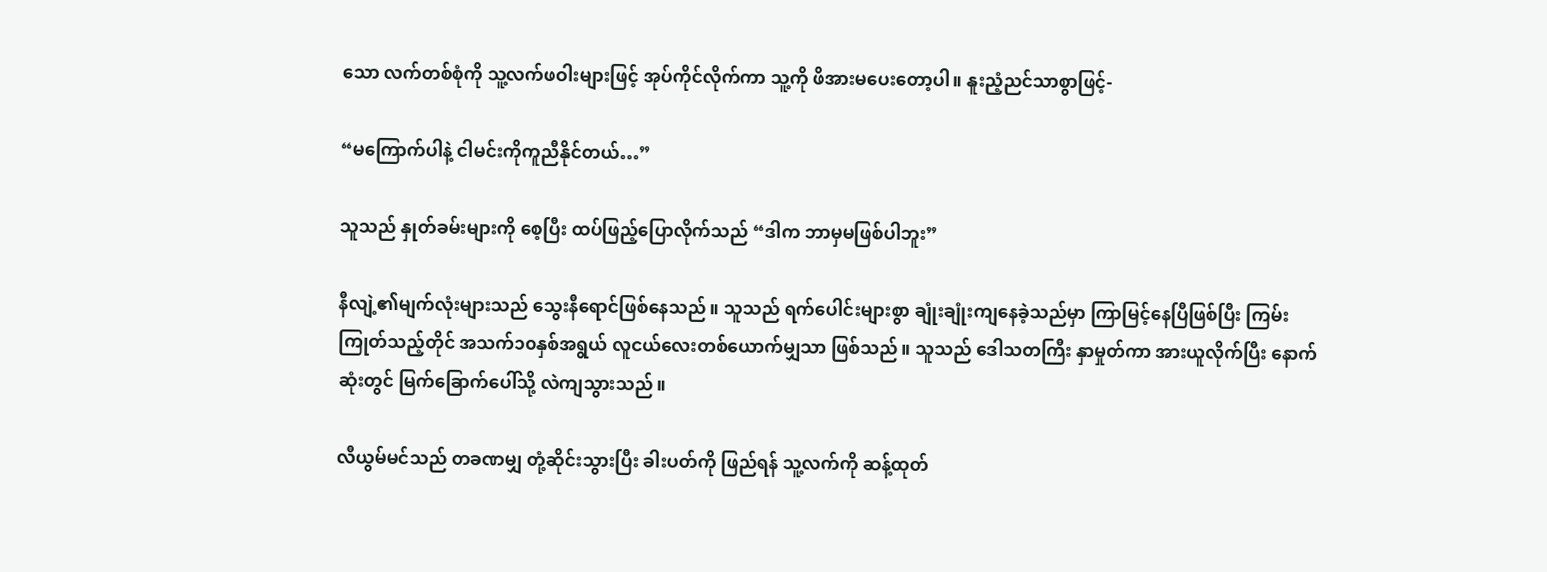သော လက်တစ်စုံကို သူ့လက်ဖဝါးများဖြင့် အုပ်ကိုင်လိုက်ကာ သူ့ကို ဖိအားမပေးတော့ပါ။ နူးညံ့ညင်သာစွာဖြင့်-

“မကြောက်ပါနဲ့ ငါမင်းကိုကူညီနိုင်တယ်…”

သူသည် နှုတ်ခမ်းများကို စေ့ပြီး ထပ်ဖြည့်ပြောလိုက်သည် “ဒါက ဘာမှမဖြစ်ပါဘူး”

နီလျဲ့၏မျက်လုံးများသည် သွေးနီရောင်ဖြစ်နေသည်။ သူသည် ရက်ပေါင်းများစွာ ချုံးချုံးကျနေခဲ့သည်မှာ ကြာမြင့်နေပြီဖြစ်ပြီး ကြမ်းကြုတ်သည့်တိုင် အသက်၁၀နှစ်အရွယ် လူငယ်လေးတစ်ယောက်မျှသာ ဖြစ်သည်။ သူသည် ဒေါသတကြီး နှာမှုတ်ကာ အားယူလိုက်ပြီး နောက်ဆုံးတွင် မြက်ခြောက်ပေါ်သို့ လဲကျသွားသည်။

လီယွမ်မင်သည် တခဏမျှ တုံ့ဆိုင်းသွားပြီး ခါးပတ်ကို ဖြည်ရန် သူ့လက်ကို ဆန့်ထုတ်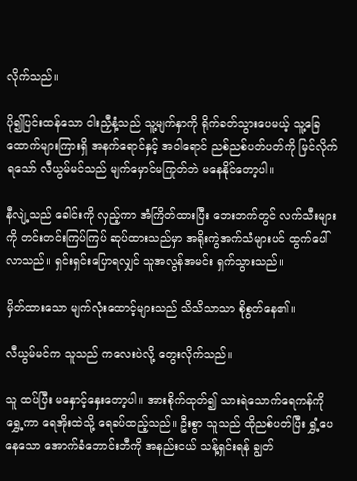လိုက်သည်။

ပို၍ပြင်းထန်သော ငါးညှီနံ့သည် သူ့မျက်နှာကို ရိုက်ခတ်သွားပေမယ့် သူ့ခြေထောက်များကြားရှိ အနက်ရောင်နှင့် အဝါရောင် ညစ်ညစ်ပတ်ပတ်ကို မြင်လိုက်ရသော် လီယွမ်မင်သည် မျက်မှောင်မကြုတ်ဘဲ မနေနိုင်တော့ပါ။

နီလျဲ့သည် ခေါင်းကို လှည့်ကာ အံကြိတ်ထားပြီး ဘေးဘက်တွင် လက်သီးများကို တင်းတင်းကြပ်ကြပ် ဆုပ်ထားသည်မှာ အရိုးကွဲအက်သံများပင် ထွက်ပေါ်လာသည်။ ရှင်းရှင်းပြောရလျှင် သူအလွန်အမင်း ရှက်သွားသည်။

မှိတ်ထားသော မျက်လုံးထောင့်များသည် သိသိသာသာ စိုစွတ်နေ၏။

လီယွမ်မင်က သူသည် ကလေးပဲလို့ တွေးလိုက်သည်။

သူ ထပ်ပြီး မနှောင့်နှေးတော့ပါ။ အားစိုက်ထုတ်၍ သားရဲသောက်ရေကန်ကို ရွှေ့ကာ ရေအိုးထဲသို့ ရေခပ်ထည့်သည်။ ဦးစွာ သူသည် ထိုညစ်ပတ်ပြီး ရွှံ့ပေနေသော အောက်ခံဘောင်းဘီကို အနည်းငယ် သန့်ရှင်းရန် ချွတ်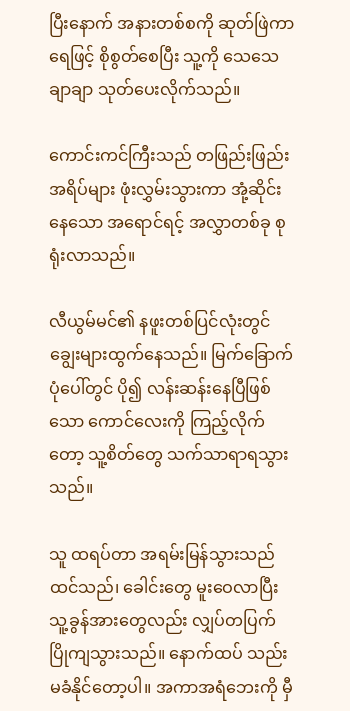ပြီးနောက် အနားတစ်စကို ဆုတ်ဖြဲကာ ရေဖြင့် စိုစွတ်စေပြီး သူ့ကို သေသေချာချာ သုတ်ပေးလိုက်သည်။

ကောင်းကင်ကြီးသည် တဖြည်းဖြည်း အရိပ်များ ဖုံးလွှမ်းသွားကာ အုံ့ဆိုင်းနေသော အရောင်ရင့် အလွှာတစ်ခု စုရုံးလာသည်။

လီယွမ်မင်၏ နဖူးတစ်ပြင်လုံးတွင် ချွေးများထွက်နေသည်။ မြက်ခြောက်ပုံပေါ်တွင် ပို၍ လန်းဆန်းနေပြီဖြစ်သော ကောင်လေးကို ကြည့်လိုက်တော့ သူ့စိတ်တွေ သက်သာရာရသွားသည်။

သူ ထရပ်တာ အရမ်းမြန်သွားသည် ထင်သည်၊ ခေါင်းတွေ မူးဝေလာပြီး သူ့ခွန်အားတွေလည်း လျှပ်တပြက် ပြိုကျသွားသည်။ နောက်ထပ် သည်းမခံနိုင်တော့ပါ။ အကာအရံဘေးကို မှီ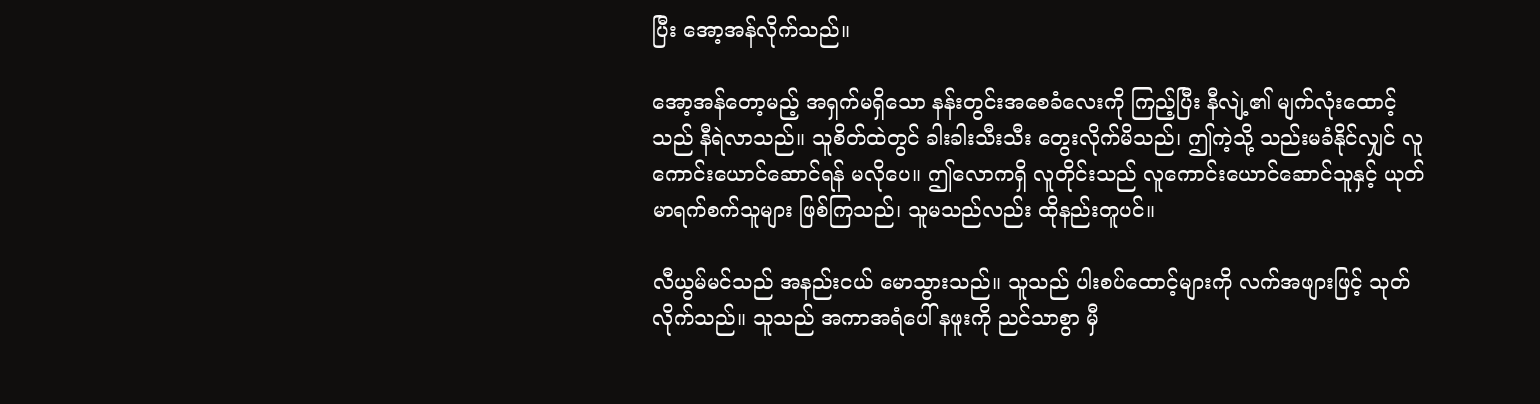ပြီး အော့အန်လိုက်သည်။

အော့အန်တော့မည့် အရှက်မရှိသော နန်းတွင်းအစေခံလေးကို ကြည့်ပြီး နီလျဲ့၏ မျက်လုံးထောင့်သည် နီရဲလာသည်။ သူစိတ်ထဲတွင် ခါးခါးသီးသီး တွေးလိုက်မိသည်၊ ဤကဲ့သို့ သည်းမခံနိုင်လျှင် လူကောင်းယောင်ဆောင်ရန် မလိုပေ။ ဤလောကရှိ လူတိုင်းသည် လူကောင်းယောင်ဆောင်သူနှင့် ယုတ်မာရက်စက်သူများ ဖြစ်ကြသည်၊ သူမသည်လည်း ထိုနည်းတူပင်။

လီယွမ်မင်သည် အနည်းငယ် မောသွားသည်။ သူသည် ပါးစပ်ထောင့်များကို လက်အဖျားဖြင့် သုတ်လိုက်သည်။ သူသည် အကာအရံပေါ် နဖူးကို ညင်သာစွာ မှီ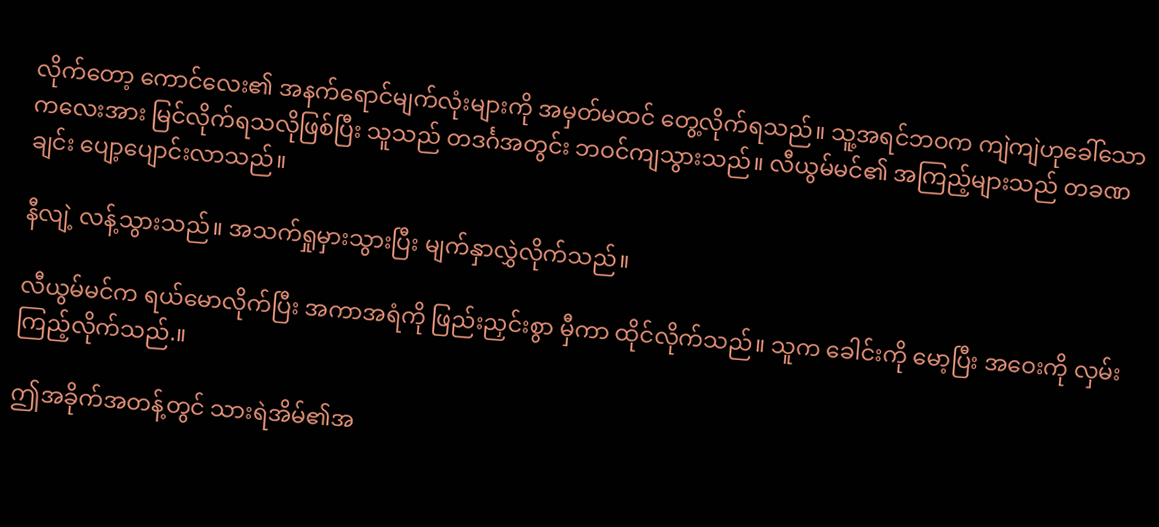လိုက်တော့ ကောင်လေး၏ အနက်ရောင်မျက်လုံးများကို အမှတ်မထင် တွေ့လိုက်ရသည်။ သူ့အရင်ဘဝက ကျဲကျဲဟုခေါ်သော ကလေးအား မြင်လိုက်ရသလိုဖြစ်ပြီး သူသည် တဒင်္ဂအတွင်း ဘဝင်ကျသွားသည်။ လီယွမ်မင်၏ အကြည့်များသည် တခဏချင်း ပျော့ပျောင်းလာသည်။

နီလျဲ့ လန့်သွားသည်။ အသက်ရှုမှားသွားပြီး မျက်နှာလွှဲလိုက်သည်။

လီယွမ်မင်က ရယ်မောလိုက်ပြီး အကာအရံကို ဖြည်းညှင်းစွာ မှီကာ ထိုင်လိုက်သည်။ သူက ခေါင်းကို မော့ပြီး အဝေးကို လှမ်းကြည့်လိုက်သည်.။

ဤအခိုက်အတန့်တွင် သားရဲအိမ်၏အ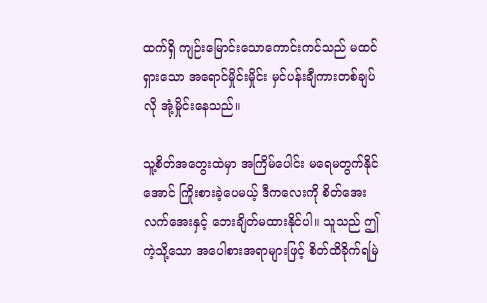ထက်ရှိ ကျဉ်းမြောင်းသောကောင်းကင်သည် မထင်ရှားသော အရောင်မှိုင်းမှိုင်း မှင်ပန်းချီကားတစ်ချပ်လို အုံ့မှိုင်းနေသည်။

သူ့စိတ်အတွေးထဲမှာ အကြိမ်ပေါင်း မရေမတွက်နိုင်အောင် ကြိုးစားခဲ့ပေမယ့် ဒီကလေးကို စိတ်အေးလက်အေးနှင့် ဘေးချိတ်မထားနိုင်ပါ။ သူသည် ဤကဲ့သို့သော အပေါစားအရာများဖြင့် စိတ်ထိခိုက်ရမြဲ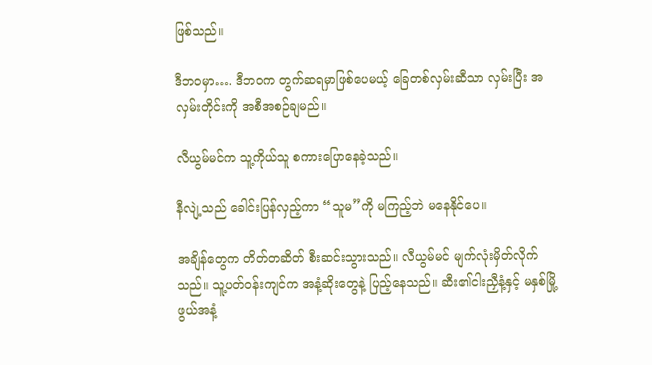ဖြစ်သည်။

ဒီဘဝမှာ…. ဒီဘဝက တွက်ဆရမှာဖြစ်ပေမယ့် ခြေတစ်လှမ်းဆီသာ လှမ်းပြီး အလှမ်းတိုင်းကို အစီအစဉ်ချမည်။

လီယွမ်မင်က သူ့ကိုယ်သူ စကားပြောနေခဲ့သည်။

နီလျဲ့သည် ခေါင်းပြန်လှည့်ကာ “သူမ”ကို မကြည့်ဘဲ မနေနိုင်ပေ။

အချိန်တွေက တိတ်တဆိတ် စီးဆင်းသွားသည်။ လီယွမ်မင် မျက်လုံးမှိတ်လိုက်သည်။ သူ့ပတ်ဝန်းကျင်က အနံ့ဆိုးတွေနဲ့ ပြည့်နေသည်။ ဆီး၏ငါးညှီနံ့နှင့် မနှစ်မြို့ဖွယ်အနံ့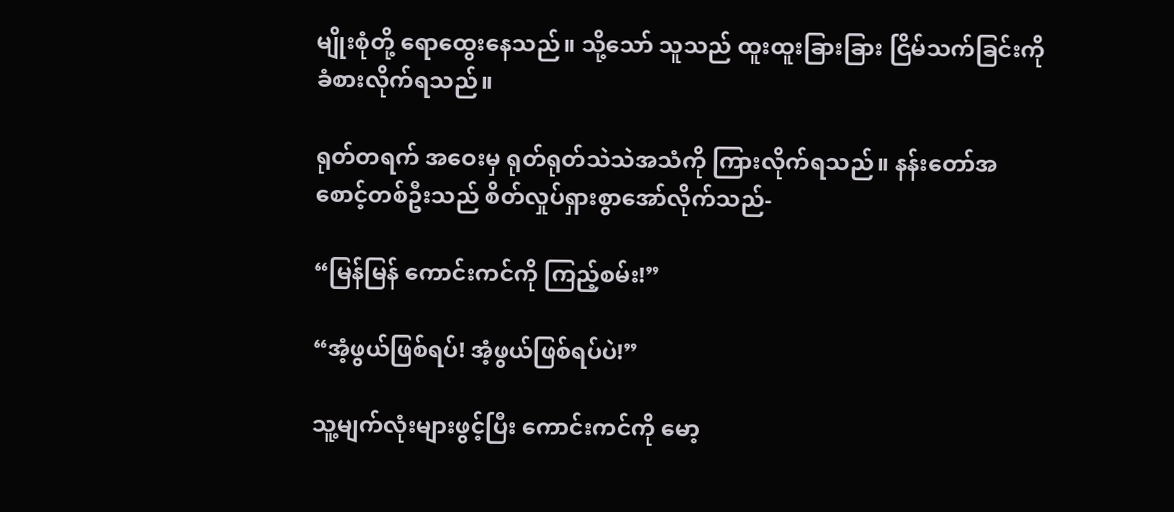မျိုးစုံတို့ ရောထွေးနေသည်။ သို့သော် သူသည် ထူးထူးခြားခြား ငြိမ်သက်ခြင်းကို ခံစားလိုက်ရသည်။

ရုတ်တရက် အဝေးမှ ရုတ်ရုတ်သဲသဲအသံကို ကြားလိုက်ရသည်။ နန်းတော်အစောင့်တစ်ဦးသည် စိတ်လှုပ်ရှားစွာအော်လိုက်သည်-

“မြန်မြန် ကောင်းကင်ကို ကြည့်စမ်း!”

“အံ့ဖွယ်ဖြစ်ရပ်! အံ့ဖွယ်ဖြစ်ရပ်ပဲ!”

သူ့မျက်လုံးများဖွင့်ပြီး ကောင်းကင်ကို မော့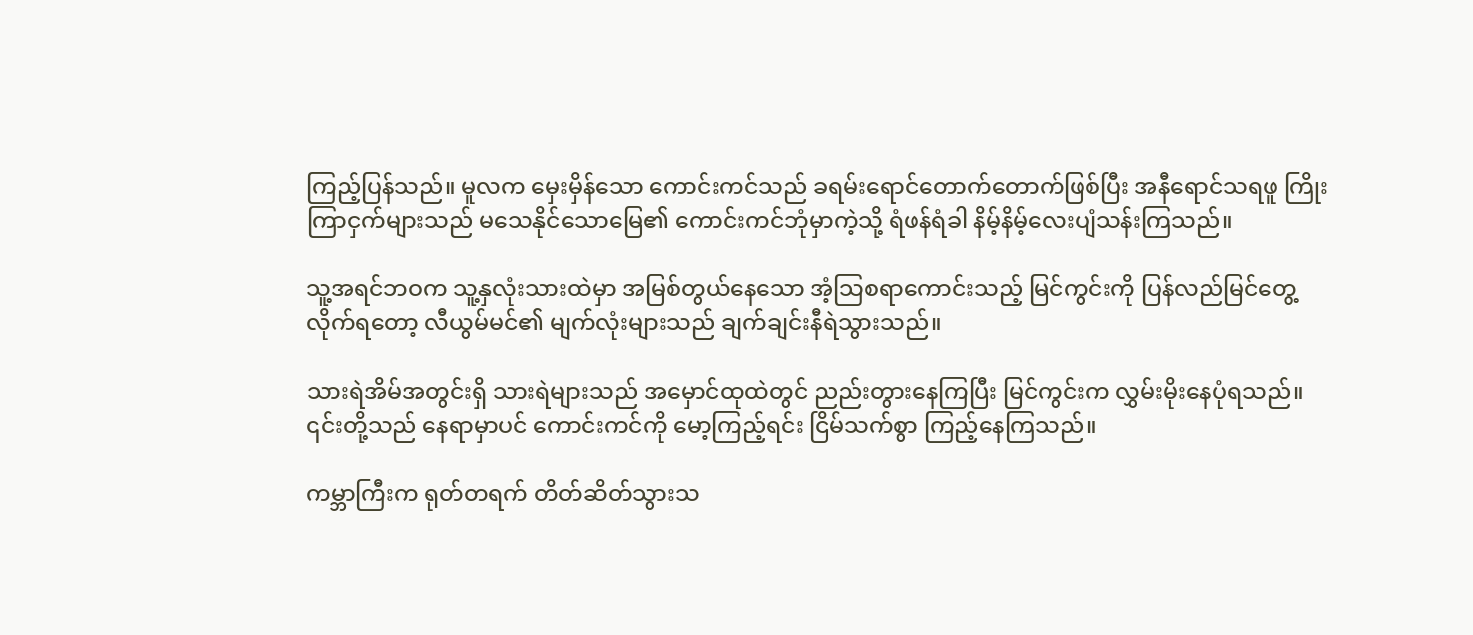ကြည့်ပြန်သည်။ မူလက မှေးမှိန်သော ကောင်းကင်သည် ခရမ်းရောင်တောက်တောက်ဖြစ်ပြီး အနီရောင်သရဖူ ကြိုးကြာငှက်များသည် မသေနိုင်သောမြေ၏ ကောင်းကင်ဘုံမှာကဲ့သို့ ရံဖန်ရံခါ နိမ့်နိမ့်လေးပျံသန်းကြသည်။

သူ့အရင်ဘဝက သူ့နှလုံးသားထဲမှာ အမြစ်တွယ်နေသော အံ့သြစရာကောင်းသည့် မြင်ကွင်းကို ပြန်လည်မြင်တွေ့လိုက်ရတော့ လီယွမ်မင်၏ မျက်လုံးများသည် ချက်ချင်းနီရဲသွားသည်။

သားရဲအိမ်အတွင်းရှိ သားရဲများသည် အမှောင်ထုထဲတွင် ညည်းတွားနေကြပြီး မြင်ကွင်းက လွှမ်းမိုးနေပုံရသည်။ ၎င်းတို့သည် နေရာမှာပင် ကောင်းကင်ကို မော့ကြည့်ရင်း ငြိမ်သက်စွာ ကြည့်နေကြသည်။

ကမ္ဘာကြီးက ရုတ်တရက် တိတ်ဆိတ်သွားသ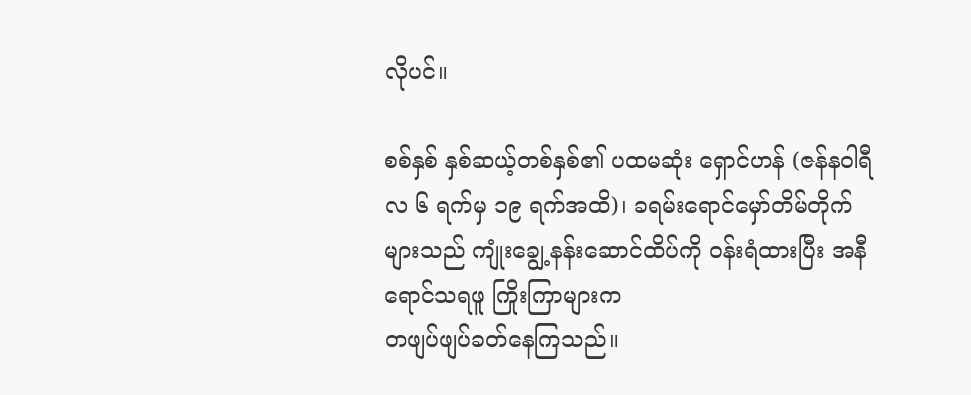လိုပင်။

စစ်နှစ် နှစ်ဆယ့်တစ်နှစ်၏ ပထမဆုံး ရှောင်ဟန် (ဇန်နဝါရီလ ၆ ရက်မှ ၁၉ ရက်အထိ)၊ ခရမ်းရောင်မှော်တိမ်တိုက်များသည် ကျုံးချွေ့နန်းဆောင်ထိပ်ကို ဝန်းရံထားပြီး အနီရောင်သရဖူ ကြိုးကြာများက
တဖျပ်ဖျပ်ခတ်နေကြသည်။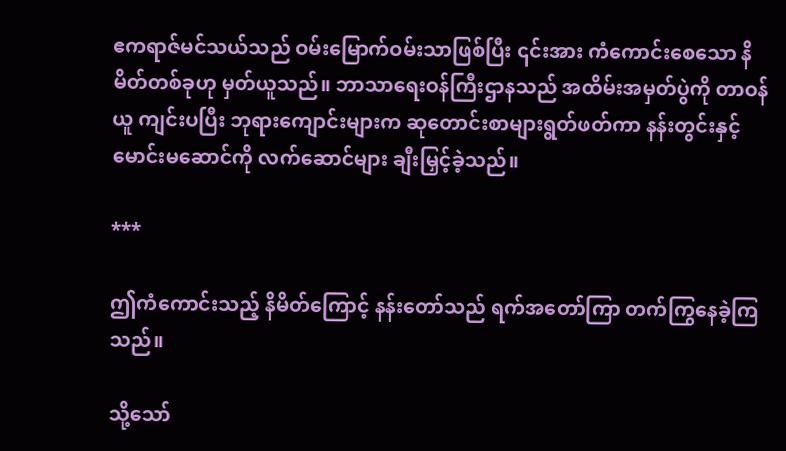ဧကရာဇ်မင်သယ်သည် ဝမ်းမြောက်ဝမ်းသာဖြစ်ပြီး ၎င်းအား ကံကောင်းစေသော နိမိတ်တစ်ခုဟု မှတ်ယူသည်။ ဘာသာရေးဝန်ကြီးဌာနသည် အထိမ်းအမှတ်ပွဲကို တာဝန်ယူ ကျင်းပပြီး ဘုရားကျောင်းများက ဆုတောင်းစာများရွတ်ဖတ်ကာ နန်းတွင်းနှင့် မောင်းမဆောင်ကို လက်ဆောင်များ ချီးမြှင့်ခဲ့သည်။

***

ဤကံကောင်းသည့် နိမိတ်ကြောင့် နန်းတော်သည် ရက်အတော်ကြာ တက်ကြွနေခဲ့ကြသည်။

သို့သော်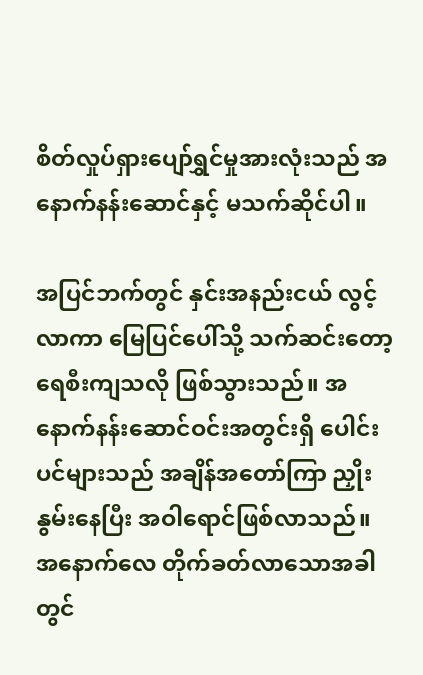စိတ်လှုပ်ရှားပျော်ရွှင်မှုအားလုံးသည် အနောက်နန်းဆောင်နှင့် မသက်ဆိုင်ပါ။

အပြင်ဘက်တွင် နှင်းအနည်းငယ် လွင့်လာကာ မြေပြင်ပေါ်သို့ သက်ဆင်းတော့ ရေစီးကျသလို ဖြစ်သွားသည်။ အနောက်နန်းဆောင်ဝင်းအတွင်းရှိ ပေါင်းပင်များသည် အချိန်အတော်ကြာ ညှိုးနွမ်းနေပြီး အဝါရောင်ဖြစ်လာသည်။ အနောက်လေ တိုက်ခတ်လာသောအခါတွင်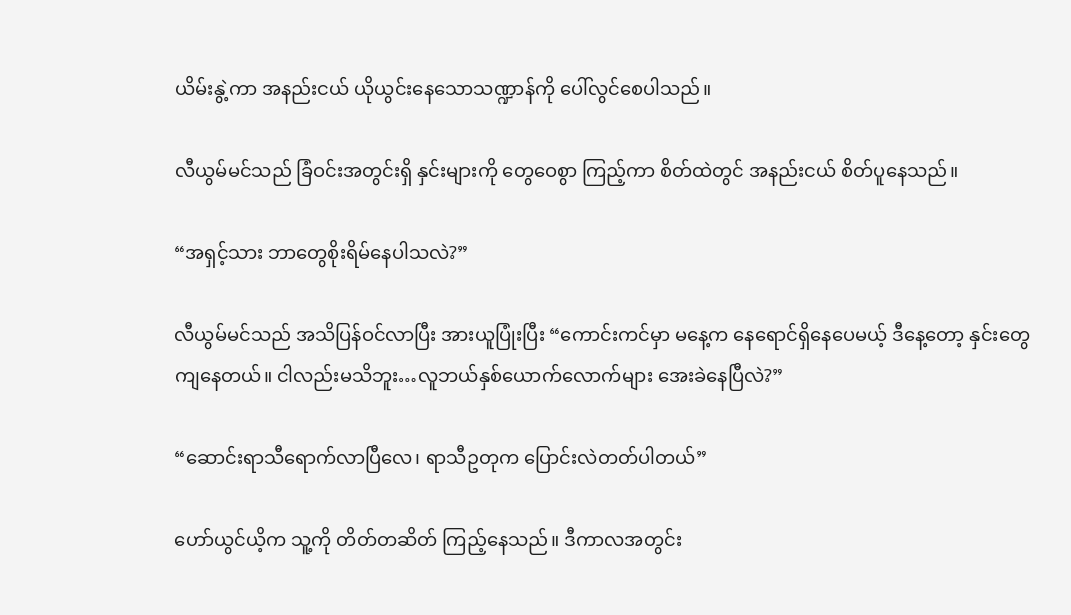ယိမ်းနွဲ့ကာ အနည်းငယ် ယိုယွင်းနေသောသဏ္ဍာန်ကို ပေါ်လွင်စေပါသည်။

လီယွမ်မင်သည် ခြံဝင်းအတွင်းရှိ နှင်းများကို တွေဝေစွာ ကြည့်ကာ စိတ်ထဲတွင် အနည်းငယ် စိတ်ပူနေသည်။

“အရှင့်သား ဘာတွေစိုးရိမ်နေပါသလဲ?”

လီယွမ်မင်သည် အသိပြန်ဝင်လာပြီး အားယူပြုံးပြီး “ကောင်းကင်မှာ မနေ့က နေရောင်ရှိနေပေမယ့် ဒီနေ့တော့ နှင်းတွေကျနေတယ်။ ငါလည်းမသိဘူး…လူဘယ်နှစ်ယောက်လောက်များ အေးခဲနေပြီလဲ?”

“ဆောင်းရာသီရောက်လာပြီလေ၊ ရာသီဥတုက ပြောင်းလဲတတ်ပါတယ်”

ဟော်ယွင်ယိ့က သူ့ကို တိတ်တဆိတ် ကြည့်နေသည်။ ဒီကာလအတွင်း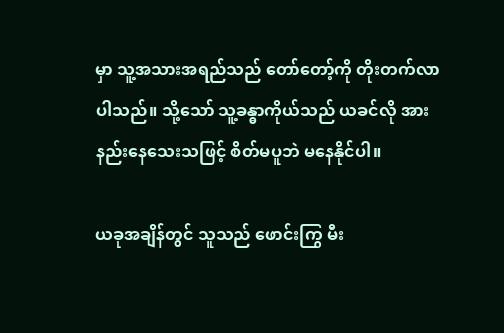မှာ သူ့အသားအရည်သည် တော်တော့်ကို တိုးတက်လာပါသည်။ သို့သော် သူ့ခန္ဓာကိုယ်သည် ယခင်လို အားနည်းနေသေးသဖြင့် စိတ်မပူဘဲ မနေနိုင်ပါ။

ယခုအချိန်တွင် သူသည် ဖောင်းကြွ မီး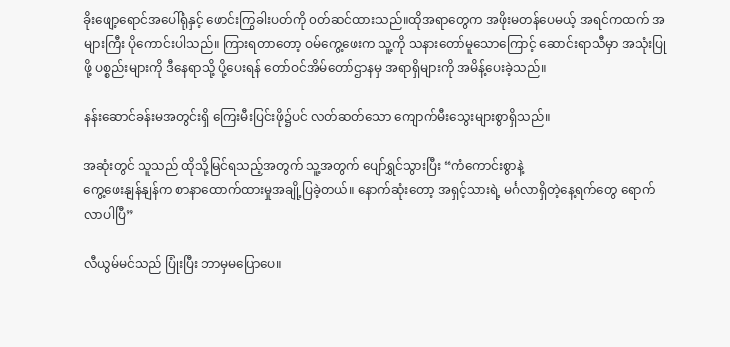ခိုးဖျော့ရောင်အပေါ်ရုံနှင့် ဖောင်းကြွခါးပတ်ကို ၀တ်ဆင်ထားသည်။ထိုအရာတွေက အဖိုးမတန်ပေမယ့် အရင်ကထက် အများကြီး ပိုကောင်းပါသည်။ ကြားရတာတော့ ဝမ်ကွေ့ဖေးက သူ့ကို သနားတော်မူသောကြောင့် ဆောင်းရာသီမှာ အသုံးပြုဖို့ ပစ္စည်းများကို ဒီနေရာသို့ ပို့ပေးရန် တော်ဝင်အိမ်တော်ဌာနမှ အရာရှိများကို အမိန့်ပေးခဲ့သည်။

နန်းဆောင်ခန်းမအတွင်းရှိ ကြေးမီးပြင်းဖို၌ပင် လတ်ဆတ်သော ကျောက်မီးသွေးများစွာရှိသည်။

အဆုံးတွင် သူသည် ထိုသို့မြင်ရသည့်အတွက် သူ့အတွက် ပျော်ရွှင်သွားပြီး “ကံကောင်းစွာနဲ့
ကွေ့ဖေးနျန်နျန်က စာနာထောက်ထားမှုအချို့ပြခဲ့တယ်။ နောက်ဆုံးတော့ အရှင့်သားရဲ့ မင်္ဂလာရှိတဲ့နေ့ရက်တွေ ရောက်လာပါပြီ”

လီယွမ်မင်သည် ပြုံးပြီး ဘာမှမပြောပေ။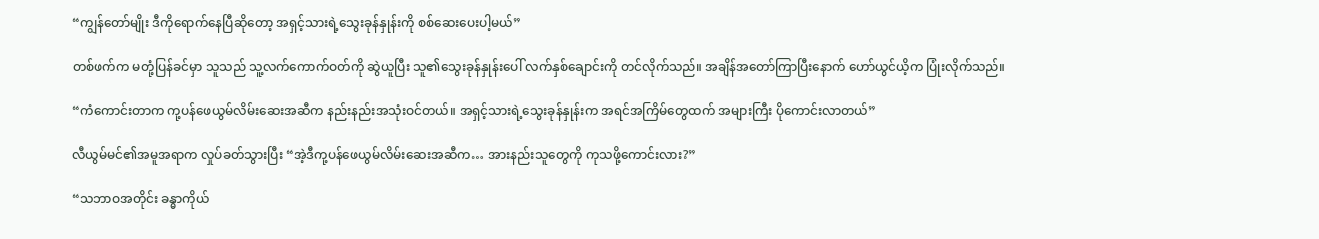“ကျွန်တော်မျိုး ဒီကိုရောက်နေပြီဆိုတော့ အရှင့်သားရဲ့သွေးခုန်နှုန်းကို စစ်ဆေးပေးပါ့မယ်”

တစ်ဖက်က မတုံ့ပြန်ခင်မှာ သူသည် သူ့လက်ကောက်ဝတ်ကို ဆွဲယူပြီး သူ၏သွေးခုန်နှုန်းပေါ် လက်နှစ်ချောင်းကို တင်လိုက်သည်။ အချိန်အတော်ကြာပြီးနောက် ဟော်ယွင်ယိ့က ပြုံးလိုက်သည်။

“ကံကောင်းတာက ကု့ပန်ဖေယွမ်လိမ်းဆေးအဆီက နည်းနည်းအသုံးဝင်တယ်။ အရှင့်သားရဲ့သွေးခုန်နှုန်းက အရင်အကြိမ်တွေထက် အများကြီး ပိုကောင်းလာတယ်”

လီယွမ်မင်၏အမူအရာက လှုပ်ခတ်သွားပြီး “အဲ့ဒီကု့ပန်ဖေယွမ်လိမ်းဆေးအဆီက… အားနည်းသူတွေကို ကုသဖို့ကောင်းလား?”

“သဘာဝအတိုင်း ခန္ဓာကိုယ်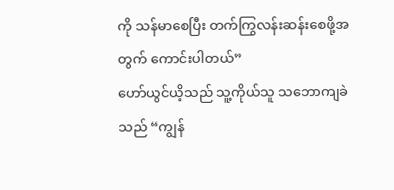ကို သန်မာစေပြီး တက်ကြွလန်းဆန်းစေဖို့အတွက် ကောင်းပါတယ်”
ဟော်ယွင်ယိ့သည် သူ့ကိုယ်သူ သဘောကျခဲသည် “ကျွန်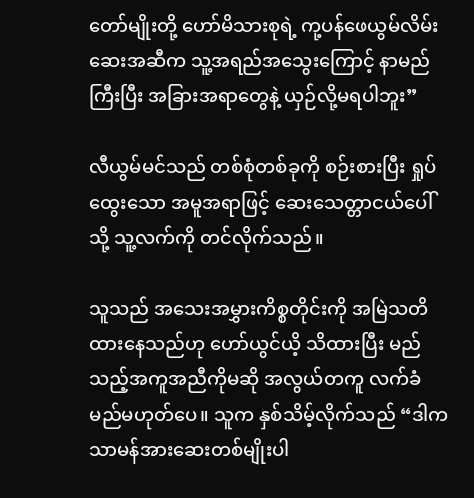တော်မျိုးတို့ ဟော်မိသားစုရဲ့ ကု့ပန်ဖေယွမ်လိမ်းဆေးအဆီက သူ့အရည်အသွေးကြောင့် နာမည်ကြီးပြီး အခြားအရာတွေနဲ့ ယှဉ်လို့မရပါဘူး”

လီယွမ်မင်သည် တစ်စုံတစ်ခုကို စဉ်းစားပြီး ရှုပ်ထွေးသော အမူအရာဖြင့် ဆေးသေတ္တာငယ်ပေါ်သို့ သူ့လက်ကို တင်လိုက်သည်။

သူသည် အသေးအမွှားကိစ္စတိုင်းကို အမြဲသတိထားနေသည်ဟု ဟော်ယွင်ယိ့ သိထားပြီး မည်သည့်အကူအညီကိုမဆို အလွယ်တကူ လက်ခံမည်မဟုတ်ပေ။ သူက နှစ်သိမ့်လိုက်သည် “ဒါက သာမန်အားဆေးတစ်မျိုးပါ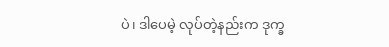ပဲ၊ ဒါပေမဲ့ လုပ်တဲ့နည်းက ဒုက္ခ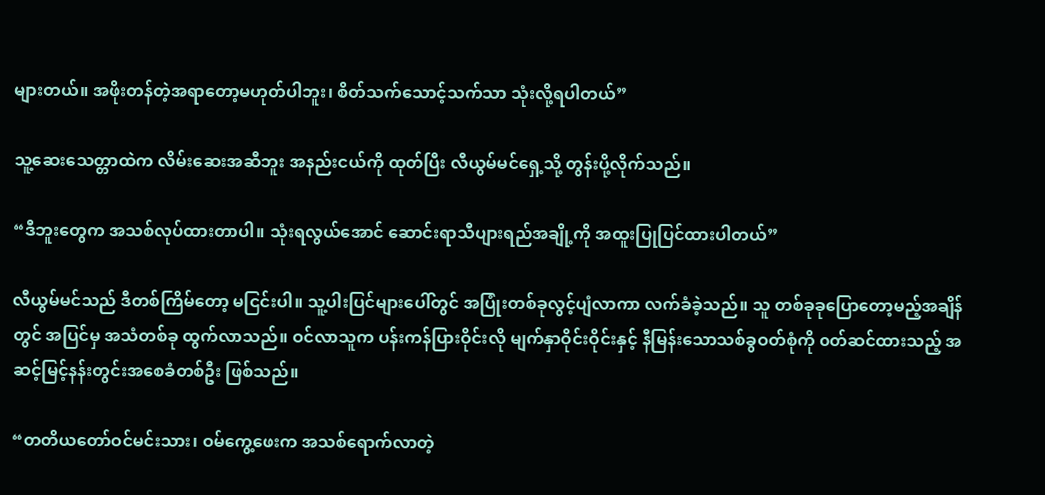များတယ်။ အဖိုးတန်တဲ့အရာတော့မဟုတ်ပါဘူး၊ စိတ်သက်သောင့်သက်သာ သုံးလို့ရပါတယ်”

သူ့ဆေးသေတ္တာထဲက လိမ်းဆေးအဆီဘူး အနည်းငယ်ကို ထုတ်ပြီး လီယွမ်မင်ရှေ့သို့ တွန်းပို့လိုက်သည်။

“ဒီဘူးတွေက အသစ်လုပ်ထားတာပါ။ သုံးရလွယ်အောင် ဆောင်းရာသီပျားရည်အချို့ကို အထူးပြုပြင်ထားပါတယ်”

လီယွမ်မင်သည် ဒီတစ်ကြိမ်တော့ မငြင်းပါ။ သူ့ပါးပြင်များပေါ်တွင် အပြုံးတစ်ခုလွင့်ပျံလာကာ လက်ခံခဲ့သည်။ သူ တစ်ခုခုပြောတော့မည့်အချိန်တွင် အပြင်မှ အသံတစ်ခု ထွက်လာသည်။ ဝင်လာသူက ပန်းကန်ပြားဝိုင်းလို မျက်နှာဝိုင်းဝိုင်းနှင့် နီမြန်းသောသစ်ခွဝတ်စုံကို ၀တ်ဆင်ထားသည့် အဆင့်မြင့်နန်းတွင်းအစေခံတစ်ဦး ဖြစ်သည်။

“တတိယတော်ဝင်မင်းသား၊ ဝမ်ကွေ့ဖေးက အသစ်ရောက်လာတဲ့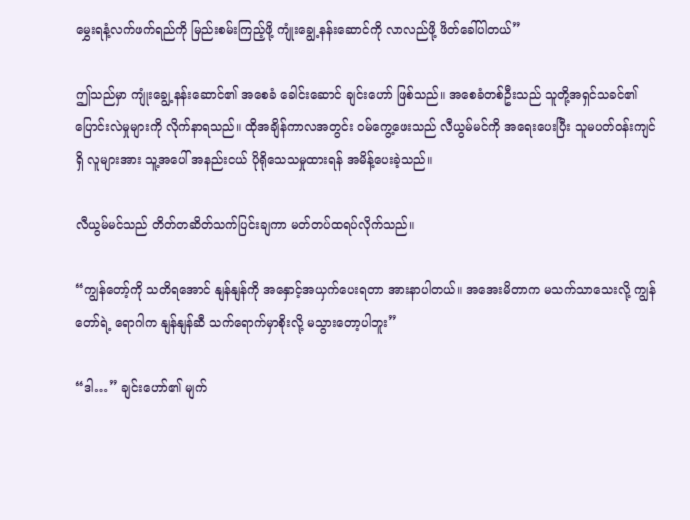မွှေးရနံ့လက်ဖက်ရည်ကို မြည်းစမ်းကြည့်ဖို့ ကျုံးချွေ့နန်းဆောင်ကို လာလည်ဖို့ ဖိတ်ခေါ်ပါတယ်”

ဤသည်မှာ ကျုံးချွေ့နန်းဆောင်၏ အစေခံ ခေါင်းဆောင် ချင်းဟော် ဖြစ်သည်။ အစေခံတစ်ဦးသည် သူတို့အရှင်သခင်၏ပြောင်းလဲမှုများကို လိုက်နာရသည်။ ထိုအချိန်ကာလအတွင်း ဝမ်ကွေ့ဖေးသည် လီယွမ်မင်ကို အရေးပေးပြီး သူမပတ်ဝန်းကျင်ရှိ လူများအား သူ့အပေါ် အနည်းငယ် ပိုရိုသေသမှုထားရန် အမိန့်ပေးခဲ့သည်။

လီယွမ်မင်သည် တိတ်တဆိတ်သက်ပြင်းချကာ မတ်တပ်ထရပ်လိုက်သည်။

“ကျွန်တော့်ကို သတိရအောင် နျန်နျန်ကို အနှောင့်အယှက်ပေးရတာ အားနာပါတယ်။ အအေးမိတာက မသက်သာသေးလို့ ကျွန်တော်ရဲ့ ရောဂါက နျန်နျန်ဆီ သက်ရောက်မှာစိုးလို့ မသွားတော့ပါဘူး”

“ဒါ…” ချင်းဟော်၏ မျက်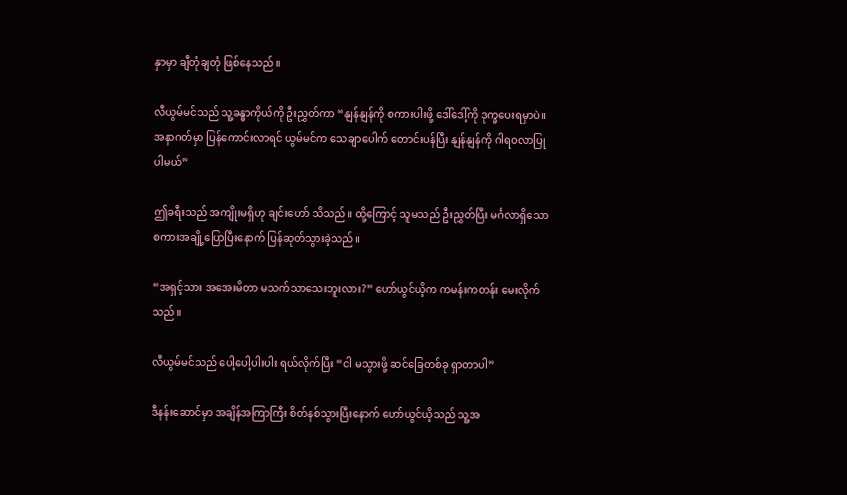နှာမှာ ချီတုံချတုံ ဖြစ်နေသည်။

လီယွမ်မင်သည် သူ့ခန္ဓာကိုယ်ကို ဦးညွှတ်ကာ “နျန်နျန်ကို စကားပါးဖို့ ဒေါ်ဒေါ့်ကို ဒုက္ခပေးရမှာပဲ။ အနာဂတ်မှာ ပြန်ကောင်းလာရင် ယွမ်မင်က သေချာပေါက် တောင်းပန်ပြီး နျန်နျန်ကို ဂါရဝလာပြုပါမယ်”

ဤခရီးသည် အကျိုးမရှိဟု ချင်းဟော် သိသည်။ ထို့ကြောင့် သူမသည် ဦးညွှတ်ပြီး မင်္ဂလာရှိသော စကားအချို့ပြောပြီးနောက် ပြန်ဆုတ်သွားခဲ့သည်။

“အရှင့်သား အအေးမိတာ မသက်သာသေးဘူးလား?” ဟော်ယွင်ယိ့က ကမန်းကတန်း မေးလိုက်သည်။

လီယွမ်မင်သည် ပေါ့ပေါ့ပါးပါး ရယ်လိုက်ပြီး “ငါ မသွားဖို့ ဆင်ခြေတစ်ခု ရှာတာပါ”

ဒီနန်းဆောင်မှာ အချိန်အကြာကြီး စိတ်နစ်သွားပြီးနောက် ဟော်ယွင်ယိ့သည် သူ့အ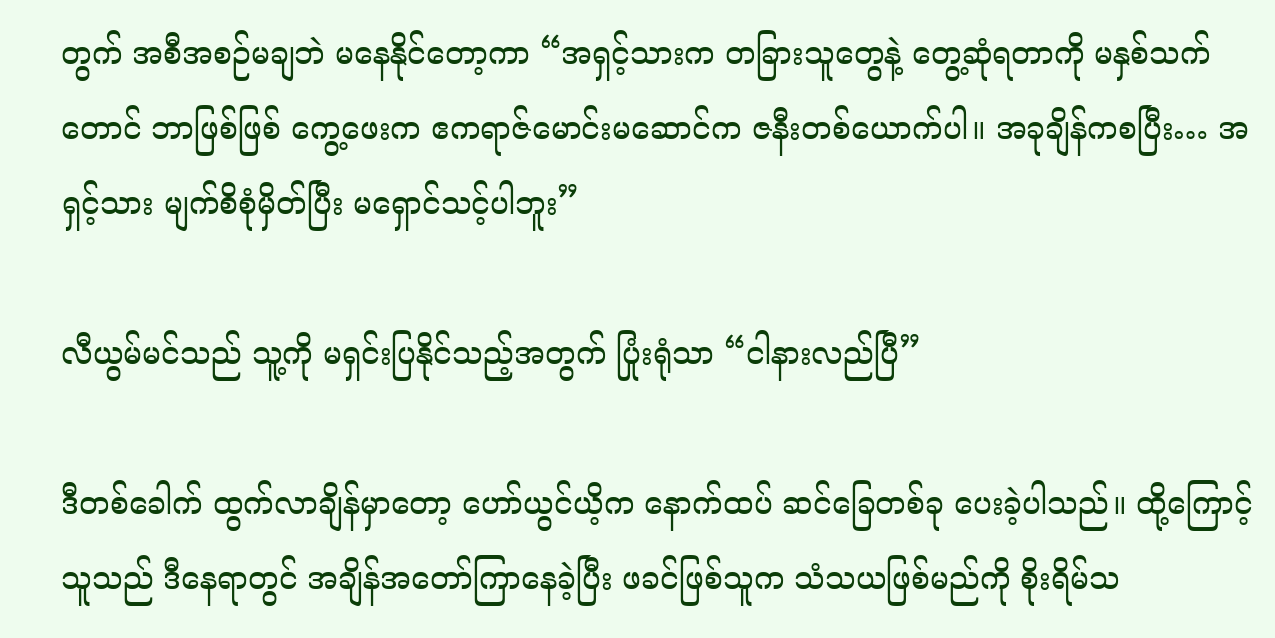တွက် အစီအစဉ်မချဘဲ မနေနိုင်တော့ကာ “အရှင့်သားက တခြားသူတွေနဲ့ တွေ့ဆုံရတာကို မနှစ်သက်တောင် ဘာဖြစ်ဖြစ် ကွေ့ဖေးက ဧကရာဇ်မောင်းမဆောင်က ဇနီးတစ်ယောက်ပါ။ အခုချိန်ကစပြီး… အရှင့်သား မျက်စိစုံမှိတ်ပြီး မရှောင်သင့်ပါဘူး”

လီယွမ်မင်သည် သူ့ကို မရှင်းပြနိုင်သည့်အတွက် ပြုံးရုံသာ “ငါနားလည်ပြီ”

ဒီတစ်ခေါက် ထွက်လာချိန်မှာတော့ ဟော်ယွင်ယိ့က နောက်ထပ် ဆင်ခြေတစ်ခု ပေးခဲ့ပါသည်။ ထို့ကြောင့် သူသည် ဒီနေရာတွင် အချိန်အတော်ကြာနေခဲ့ပြီး ဖခင်ဖြစ်သူက သံသယဖြစ်မည်ကို စိုးရိမ်သ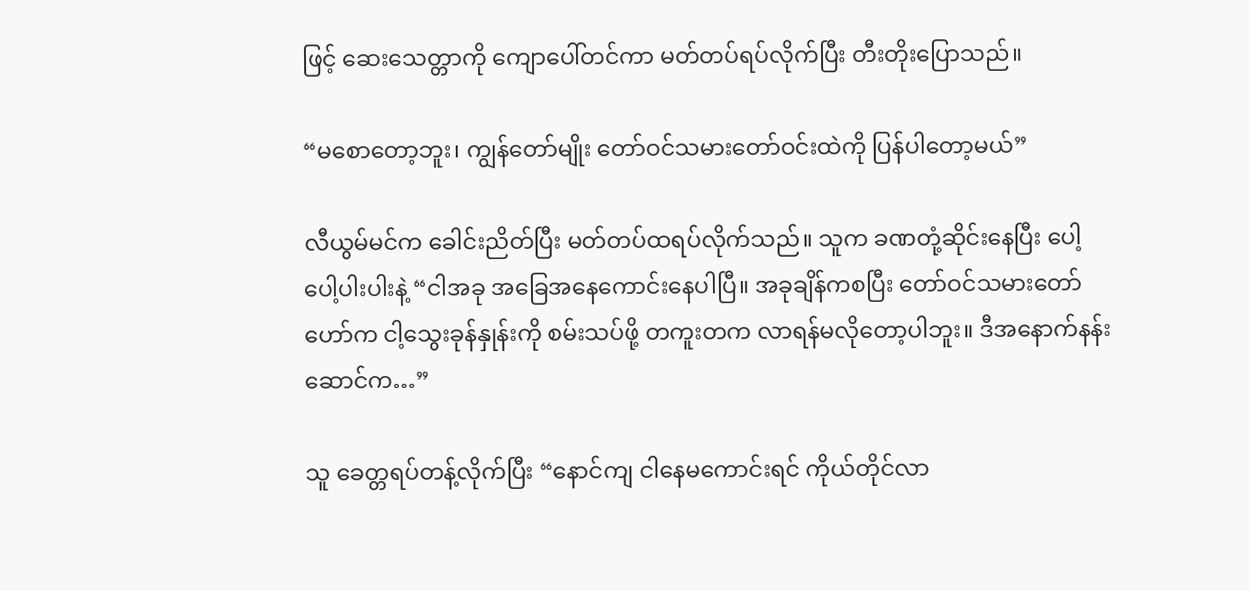ဖြင့် ဆေးသေတ္တာကို ကျောပေါ်တင်ကာ မတ်တပ်ရပ်လိုက်ပြီး တီးတိုးပြောသည်။

“မစောတော့ဘူး၊ ကျွန်တော်မျိုး တော်ဝင်သမားတော်ဝင်းထဲကို ပြန်ပါတော့မယ်”

လီယွမ်မင်က ခေါင်းညိတ်ပြီး မတ်တပ်ထရပ်လိုက်သည်။ သူက ခဏတုံ့ဆိုင်းနေပြီး ပေါ့ပေါ့ပါးပါးနဲ့ “ငါအခု အခြေအနေကောင်းနေပါပြီ။ အခုချိန်ကစပြီး တော်ဝင်သမားတော်ဟော်က ငါ့သွေးခုန်နှုန်းကို စမ်းသပ်ဖို့ တကူးတက လာရန်မလိုတော့ပါဘူး။ ဒီအနောက်နန်းဆောင်က…”

သူ ခေတ္တရပ်တန့်လိုက်ပြီး “နောင်ကျ ငါနေမကောင်းရင် ကိုယ်တိုင်လာ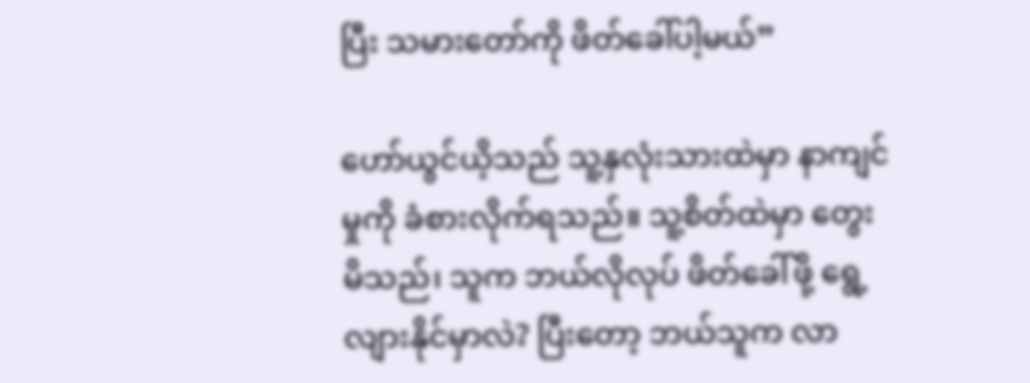ပြီး သမားတော်ကို ဖိတ်ခေါ်ပါ့မယ်”

ဟော်ယွင်ယိ့သည် သူ့နှလုံးသားထဲမှာ နာကျင်မှုကို ခံစားလိုက်ရသည်။ သူ့စိတ်ထဲမှာ တွေးမိသည်၊ သူက ဘယ်လိုလုပ် ဖိတ်ခေါ်ဖို့ ရွေ့လျားနိုင်မှာလဲ? ပြီးတော့ ဘယ်သူက လာ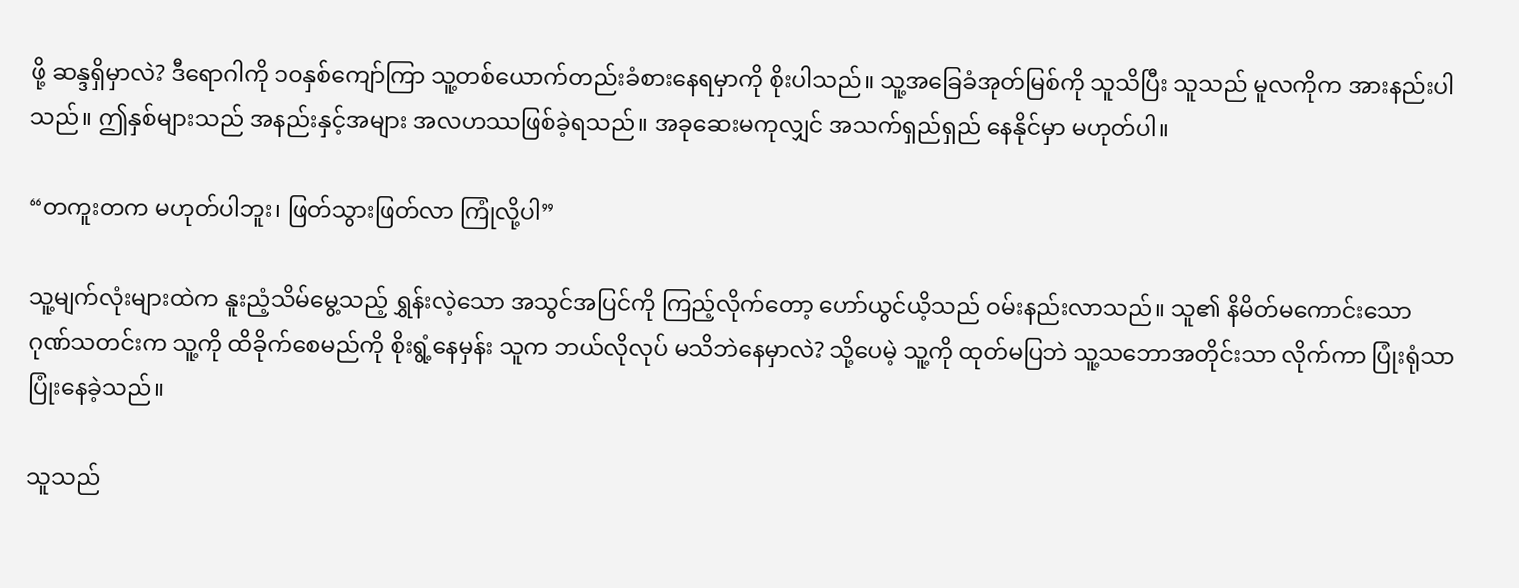ဖို့ ဆန္ဒရှိမှာလဲ? ဒီရောဂါကို ၁၀နှစ်ကျော်ကြာ သူ့တစ်ယောက်တည်းခံစားနေရမှာကို စိုးပါသည်။ သူ့အခြေခံအုတ်မြစ်ကို သူသိပြီး သူသည် မူလကိုက အားနည်းပါသည်။ ဤနှစ်များသည် အနည်းနှင့်အများ အလဟဿဖြစ်ခဲ့ရသည်။ အခုဆေးမကုလျှင် အသက်ရှည်ရှည် နေနိုင်မှာ မဟုတ်ပါ။

“တကူးတက မဟုတ်ပါဘူး၊ ဖြတ်သွားဖြတ်လာ ကြုံလို့ပါ”

သူ့မျက်လုံးများထဲက နူးညံ့သိမ်မွေ့သည့် ရွှန်းလဲ့သော အသွင်အပြင်ကို ကြည့်လိုက်တော့ ဟော်ယွင်ယိ့သည် ဝမ်းနည်းလာသည်။ သူ၏ နိမိတ်မကောင်းသော ဂုဏ်သတင်းက သူ့ကို ထိခိုက်စေမည်ကို စိုးရွံ့နေမှန်း သူက ဘယ်လိုလုပ် မသိဘဲနေမှာလဲ? သို့ပေမဲ့ သူ့ကို ထုတ်မပြဘဲ သူ့သဘောအတိုင်းသာ လိုက်ကာ ပြုံးရုံသာပြုံးနေခဲ့သည်။

သူသည်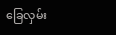ခြေလှမ်း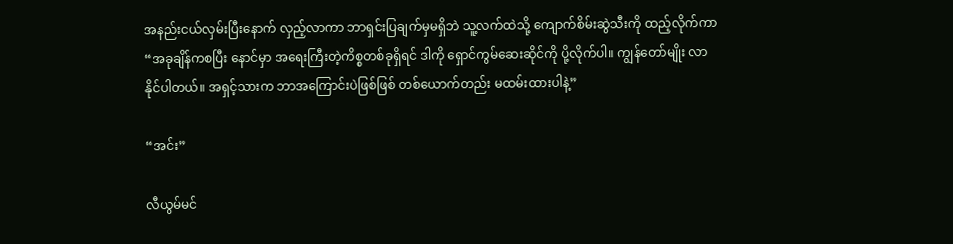အနည်းငယ်လှမ်းပြီးနောက် လှည့်လာကာ ဘာရှင်းပြချက်မှမရှိဘဲ သူ့လက်ထဲသို့ ကျောက်စိမ်းဆွဲသီးကို ထည့်လိုက်ကာ “အခုချိန်ကစပြီး နောင်မှာ အရေးကြီးတဲ့ကိစ္စတစ်ခုရှိရင် ဒါကို ရှောင်ကွမ်ဆေးဆိုင်ကို ပို့လိုက်ပါ။ ကျွန်တော်မျိုး လာနိုင်ပါတယ်။ အရှင့်သားက ဘာအကြောင်းပဲဖြစ်ဖြစ် တစ်ယောက်တည်း မထမ်းထားပါနဲ့”

“အင်း”

လီယွမ်မင်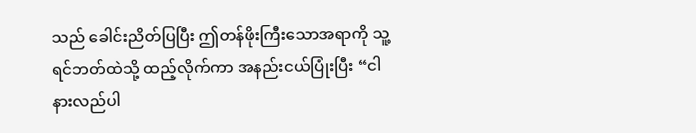သည် ခေါင်းညိတ်ပြပြီး ဤတန်ဖိုးကြီးသောအရာကို သူ့ရင်ဘတ်ထဲသို့ ထည့်လိုက်ကာ အနည်းငယ်ပြုံးပြီး “ငါ နားလည်ပါ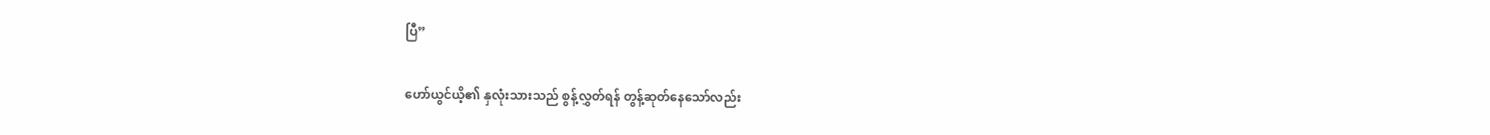ပြီ”

ဟော်ယွင်ယိ့၏ နှလုံးသားသည် စွန့်လွှတ်ရန် တွန့်ဆုတ်နေသော်လည်း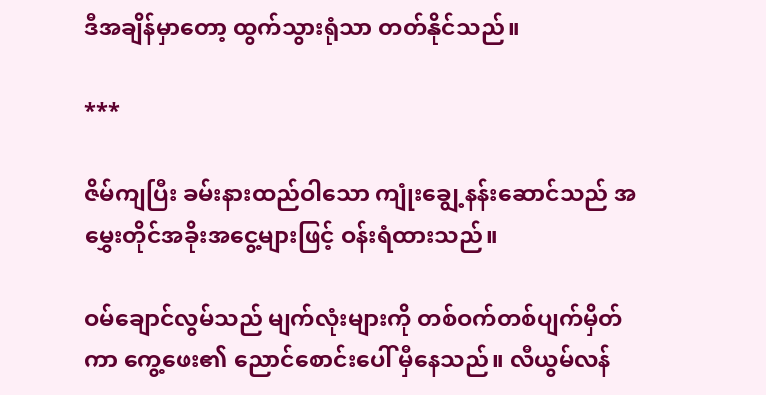ဒီအချိန်မှာတော့ ထွက်သွားရုံသာ တတ်နိုင်သည်။

***

ဇိမ်ကျပြီး ခမ်းနားထည်ဝါသော ကျုံးချွေ့နန်းဆောင်သည် အမွှေးတိုင်အခိုးအငွေ့များဖြင့် ဝန်းရံထားသည်။

ဝမ်ချောင်လွမ်သည် မျက်လုံးများကို တစ်ဝက်တစ်ပျက်မှိတ်ကာ ကွေ့ဖေး၏ ညောင်စောင်းပေါ် မှီနေသည်။ လီယွမ်လန်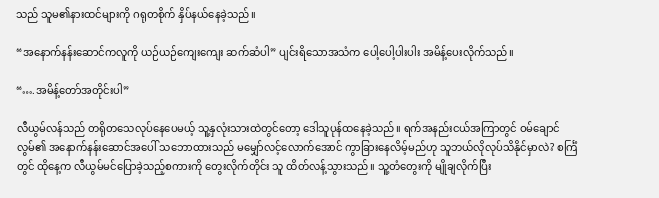သည် သူမ၏နားထင်များကို ဂရုတစိုက် နှိပ်နယ်နေခဲ့သည်။

“အနောက်နန်းဆောင်ကလူကို ယဉ်ယဉ်ကျေးကျေး ဆက်ဆံပါ” ပျင်းရိသောအသံက ပေါ့ပေါ့ပါးပါး အမိန့်ပေးလိုက်သည်။

“….အမိန့်တော်အတိုင်းပါ”

လီယွမ်လန်သည် တရိုတသေလုပ်နေပေမယ့် သူ့နှလုံးသားထဲတွင်တော့ ဒေါသူပုန်ထနေခဲ့သည်။ ရက်အနည်းငယ်အကြာတွင် ဝမ်ချောင်လွမ်၏ အနောက်နန်းဆောင်အပေါ် သဘောထားသည် မမျှော်လင့်လောက်အောင် ကွာခြားနေလိမ့်မည်ဟု သူဘယ်လိုလုပ်သိနိုင်မှာလဲ? စင်္ကြံတွင် ထိုနေ့က လီယွမ်မင်ပြောခဲ့သည့်စကားကို တွေးလိုက်တိုင်း သူ ထိတ်လန့်သွားသည်။ သူ့တံတွေးကို မျိုချလိုက်ပြီး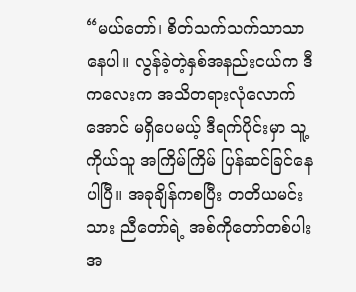“မယ်တော်၊ စိတ်သက်သက်သာသာနေပါ။ လွန်ခဲ့တဲ့နှစ်အနည်းငယ်က ဒီကလေးက အသိတရားလုံလောက်အောင် မရှိပေမယ့် ဒီရက်ပိုင်းမှာ သူ့ကိုယ်သူ အကြိမ်ကြိမ် ပြန်ဆင်ခြင်နေပါပြီ။ အခုချိန်ကစပြီး တတိယမင်းသား ညီတော်ရဲ့ အစ်ကိုတော်တစ်ပါးအ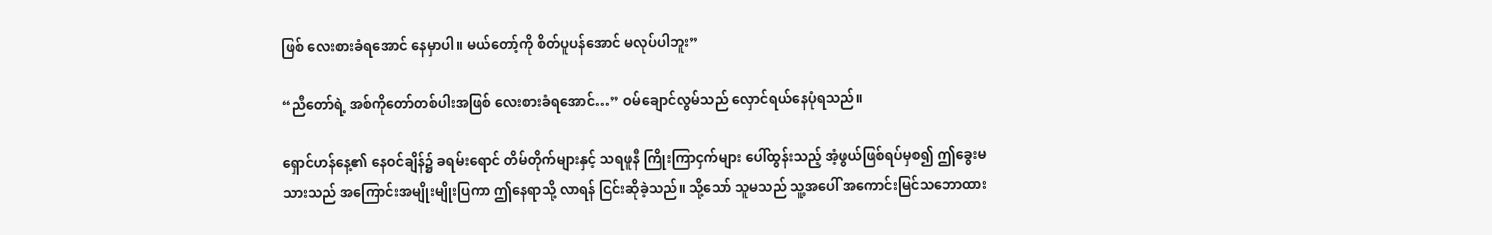ဖြစ် လေးစားခံရအောင် နေမှာပါ။ မယ်တော့်ကို စိတ်ပူပန်အောင် မလုပ်ပါဘူး”

“ညီတော်ရဲ့ အစ်ကိုတော်တစ်ပါးအဖြစ် လေးစားခံရအောင်…” ဝမ်ချောင်လွမ်သည် လှောင်ရယ်နေပုံရသည်။

ရှောင်ဟန်နေ့၏ နေဝင်ချိန်၌ ခရမ်းရောင် တိမ်တိုက်များနှင့် သရဖူနီ ကြိုးကြာငှက်များ ပေါ်ထွန်းသည့် အံ့ဖွယ်ဖြစ်ရပ်မှစ၍ ဤခွေးမသားသည် အကြောင်းအမျိုးမျိုးပြကာ ဤနေရာသို့ လာရန် ငြင်းဆိုခဲ့သည်။ သို့သော် သူမသည် သူ့အပေါ် အကောင်းမြင်သဘောထား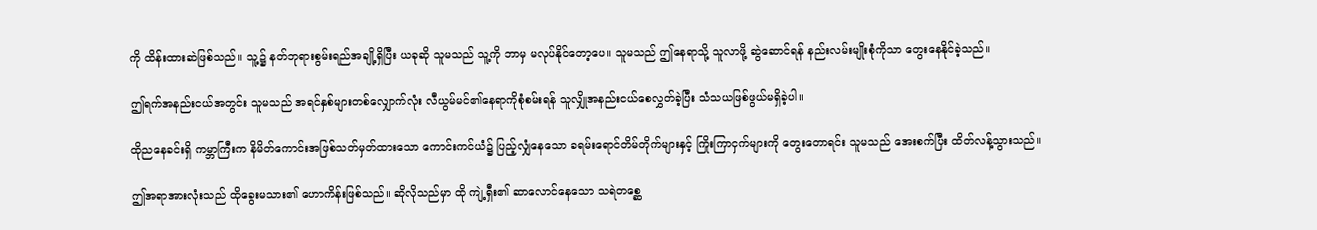ကို ထိန်းထားဆဲဖြစ်သည်။ သူ့၌ နတ်ဘုရားစွမ်းရည်အချို့ရှိပြီး ယခုဆို သူမသည် သူ့ကို ဘာမှ မလုပ်နိုင်တော့ပေ။ သူမသည် ဤနေရာသို့ သူလာဖို့ ဆွဲဆောင်ရန် နည်းလမ်းမျိုးစုံကိုသာ တွေးနေနိုင်ခဲ့သည်။

ဤရက်အနည်းငယ်အတွင်း သူမသည် အရင်နှစ်များတစ်လျှောက်လုံး လီယွမ်မင်၏နေရာကိုစုံစမ်းရန် သူလျှိုအနည်းငယ်စေလွှတ်ခဲ့ပြီး သံသယဖြစ်ဖွယ်မရှိခဲ့ပါ။

ထိုညနေခင်းရှိ ကမ္ဘာကြီးက နိမိတ်ကောင်းအဖြစ်သတ်မှတ်ထားသော ကောင်းကင်ယံ၌ ပြည့်လျှံနေသော ခရမ်းရောင်တိမ်တိုက်များနှင့် ကြိုးကြာငှက်များကို တွေးတောရင်း သူမသည် အေးစက်ပြီး ထိတ်လန့်သွားသည်။

ဤအရာအားလုံးသည် ထိုခွေးမသား၏ ဟောကိန်းဖြစ်သည်။ ဆိုလိုသည်မှာ ထို ကျဲ့ရှီး၏ ဆာလောင်နေသော သရဲတစ္ဆေ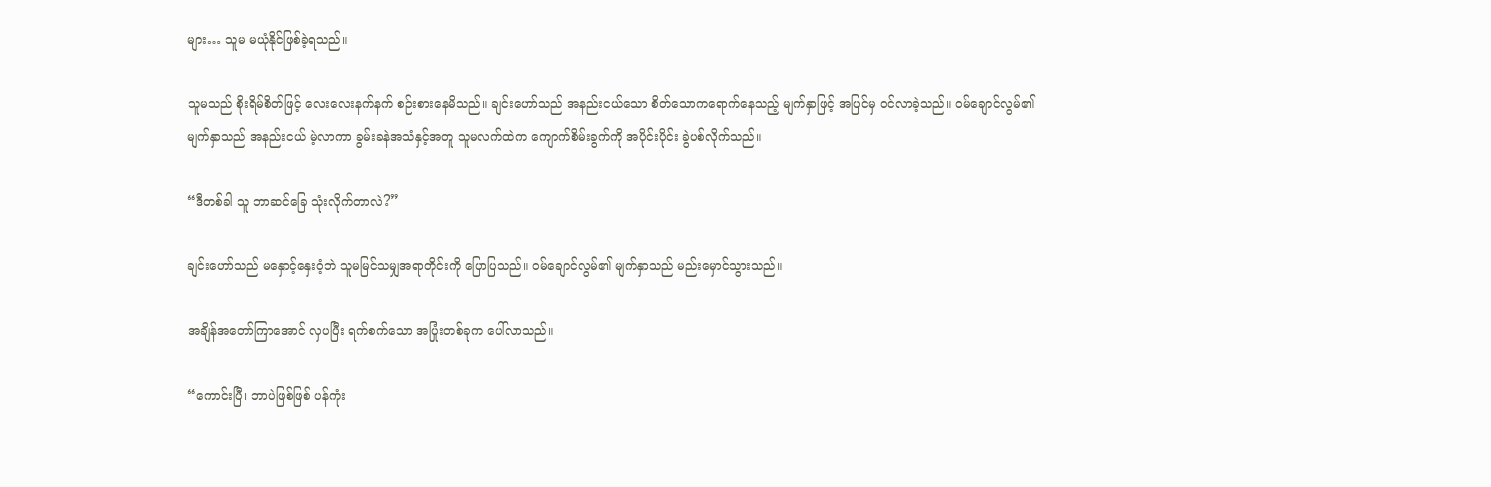များ… သူမ မယုံနိုင်ဖြစ်ခဲ့ရသည်။

သူမသည် စိုးရိမ်စိတ်ဖြင့် လေးလေးနက်နက် စဉ်းစားနေမိသည်။ ချင်းဟော်သည် အနည်းငယ်သော စိတ်သောကရောက်နေသည့် မျက်နှာဖြင့် အပြင်မှ ဝင်လာခဲ့သည်။ ဝမ်ချောင်လွမ်၏ မျက်နှာသည် အနည်းငယ် မဲ့လာကာ ခွမ်းခနဲအသံနှင့်အတူ သူမလက်ထဲက ကျောက်စိမ်းခွက်ကို အပိုင်းပိုင်း ခွဲပစ်လိုက်သည်။

“ဒီတစ်ခါ သူ ဘာဆင်ခြေ သုံးလိုက်တာလဲ?”

ချင်းဟော်သည် မနှောင့်နှေးဝံ့ဘဲ သူမမြင်သမျှအရာတိုင်းကို ပြောပြသည်။ ဝမ်ချောင်လွမ်၏ မျက်နှာသည် မည်းမှောင်သွားသည်။

အချိန်အတော်ကြာအောင် လှပပြီး ရက်စက်သော အပြုံးတစ်ခုက ပေါ်လာသည်။

“ကောင်းပြီ၊ ဘာပဲဖြစ်ဖြစ် ပန်ကုံး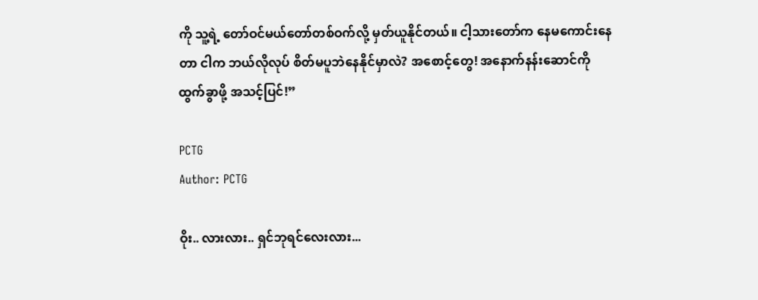ကို သူ့ရဲ့ တော်ဝင်မယ်တော်တစ်ဝက်လို့ မှတ်ယူနိုင်တယ်။ ငါ့သားတော်က နေမကောင်းနေတာ ငါက ဘယ်လိုလုပ် စိတ်မပူဘဲနေနိုင်မှာလဲ? အစောင့်တွေ! အနောက်နန်းဆောင်ကို ထွက်ခွာဖို့ အသင့်ပြင်!”

PCTG
Author: PCTG

ဝိုး.. လားလား.. ရှင်ဘုရင်လေးလား...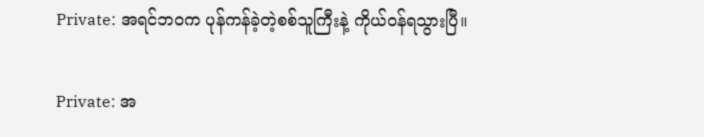Private: အရင်ဘဝက ပုန်ကန်ခဲ့တဲ့စစ်သူကြီးနဲ့ ကိုယ်ဝန်ရသွားပြီ။

Private: အ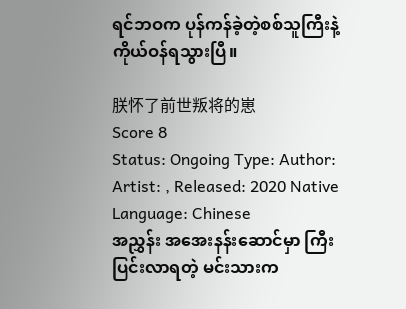ရင်ဘဝက ပုန်ကန်ခဲ့တဲ့စစ်သူကြီးနဲ့ ကိုယ်ဝန်ရသွားပြီ။

朕怀了前世叛将的崽
Score 8
Status: Ongoing Type: Author: Artist: , Released: 2020 Native Language: Chinese
အညွှန်း အအေးနန်းဆောင်မှာ ကြီးပြင်းလာရတဲ့ မင်းသားက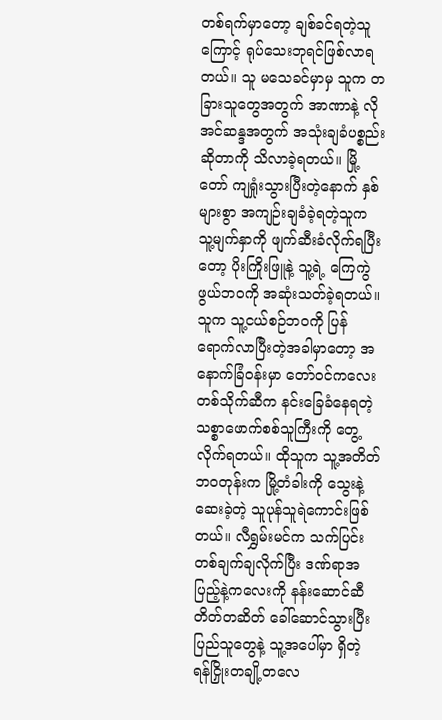တစ်ရက်မှာတော့ ချစ်ခင်ရတဲ့သူကြောင့် ရုပ်သေးဘုရင်ဖြစ်လာရတယ်။ သူ မသေခင်မှာမှ သူက တခြားသူတွေအတွက် အာဏာနဲ့ လိုအင်ဆန္ဒအတွက် အသုံးချခံပစ္စည်းဆိုတာကို သိလာခဲ့ရတယ်။ မြို့တော် ကျရှုံးသွားပြီးတဲ့နောက် နှစ်များစွာ အကျဉ်းချခံခဲ့ရတဲ့သူက သူ့မျက်နှာကို ဖျက်ဆီးခံလိုက်ရပြီးတော့ ပိုးကြိုးဖြူနဲ့ သူ့ရဲ့ ကြေကွဲဖွယ်ဘဝကို အဆုံးသတ်ခဲ့ရတယ်။ သူက သူ့ငယ်စဉ်ဘဝကို ပြန်ရောက်လာပြီးတဲ့အခါမှာတော့ အနောက်ခြံဝန်းမှာ တော်ဝင်ကလေးတစ်သိုက်ဆီက နင်းခြေခံနေရတဲ့ သစ္စာဖောက်စစ်သူကြီးကို တွေ့လိုက်ရတယ်။ ထိုသူက သူ့အတိတ်ဘဝတုန်းက မြို့တံခါးကို သွေးနဲ့ဆေးခဲ့တဲ့ သူပုန်သူရဲကောင်းဖြစ်တယ်။ လီရွှမ်းမင်က သက်ပြင်းတစ်ချက်ချလိုက်ပြီး ဒဏ်ရာအပြည့်နဲ့ကလေးကို နန်းဆောင်ဆီ တိတ်တဆိတ် ခေါ်ဆောင်သွားပြီး ပြည်သူတွေနဲ့ သူ့အပေါ်မှာ ရှိတဲ့ ရန်ငြှိုးတချို့တလေ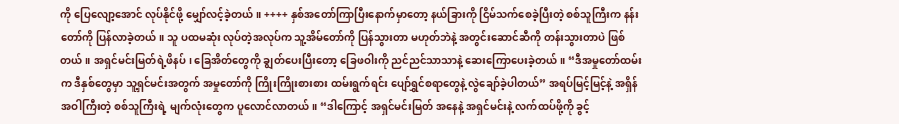ကို ပြေလျော့အောင် လုပ်နိုင်ဖို့ မျှော်လင့်ခဲ့တယ်။ ++++ နှစ်အတော်ကြာပြီးနောက်မှာတော့ နယ်ခြားကို ငြိမ်သက်စေခဲ့ပြီးတဲ့ စစ်သူကြီးက နန်းတော်ကို ပြန်လာခဲ့တယ်။ သူ ပထမဆုံး လုပ်တဲ့အလုပ်က သူ့အိမ်တော်ကို ပြန်သွားတာ မဟုတ်ဘဲနဲ့ အတွင်းဆောင်ဆီကို တန်းသွားတာပဲ ဖြစ်တယ်။ အရှင်မင်းမြတ်ရဲ့ဖိနပ်၊ ခြေအိတ်တွေကို ချွတ်ပေးပြီးတော့ ခြေဖဝါးကို ညင်ညင်သာသာနဲ့ ဆေးကြောပေးခဲ့တယ်။ “ဒီအမှုတော်ထမ်းက ဒီနှစ်တွေမှာ သူ့ရှင်မင်းအတွက် အမှုတော်ကို ကြိုးကြိုးစားစား ထမ်းရွက်ရင်း ပျော်ရွှင်စရာတွေနဲ့ လွဲချော်ခဲ့ပါတယ်” အရပ်မြင့်မြင့်နဲ့ အရှိန်အဝါကြီးတဲ့ စစ်သူကြီးရဲ့ မျက်လုံးတွေက ပူလောင်လာတယ်။ “ဒါကြောင့် အရှင်မင်းမြတ် အနေနဲ့ အရှင်မင်းနဲ့ လက်ထပ်ဖို့ကို ခွင့်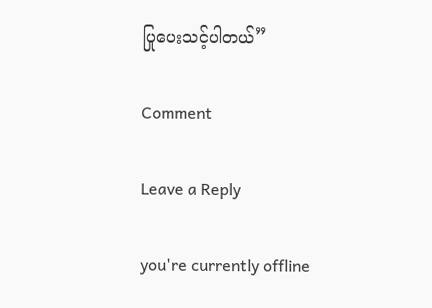ပြုပေးသင့်ပါတယ်”

Comment

Leave a Reply

you're currently offline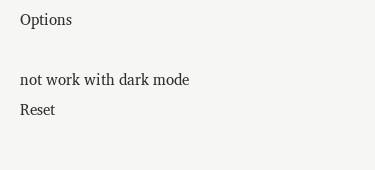Options

not work with dark mode
Reset